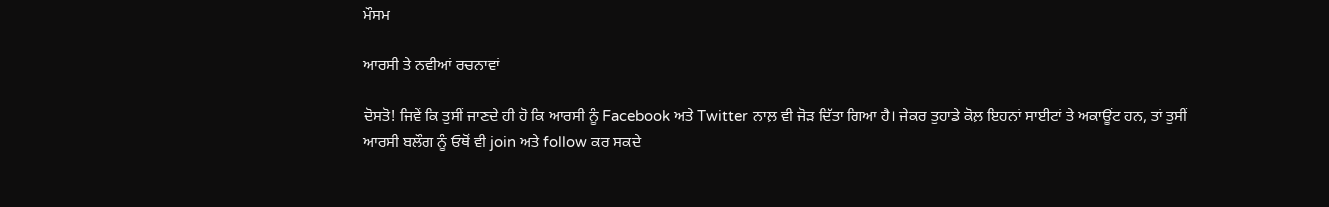ਮੌਸਮ

ਆਰਸੀ ਤੇ ਨਵੀਆਂ ਰਚਨਾਵਾਂ

ਦੋਸਤੋ! ਜਿਵੇਂ ਕਿ ਤੁਸੀਂ ਜਾਣਦੇ ਹੀ ਹੋ ਕਿ ਆਰਸੀ ਨੂੰ Facebook ਅਤੇ Twitter ਨਾਲ਼ ਵੀ ਜੋੜ ਦਿੱਤਾ ਗਿਆ ਹੈ। ਜੇਕਰ ਤੁਹਾਡੇ ਕੋਲ਼ ਇਹਨਾਂ ਸਾਈਟਾਂ ਤੇ ਅਕਾਊਂਟ ਹਨ, ਤਾਂ ਤੁਸੀਂ ਆਰਸੀ ਬਲੌਗ ਨੂੰ ਓਥੋਂ ਵੀ join ਅਤੇ follow ਕਰ ਸਕਦੇ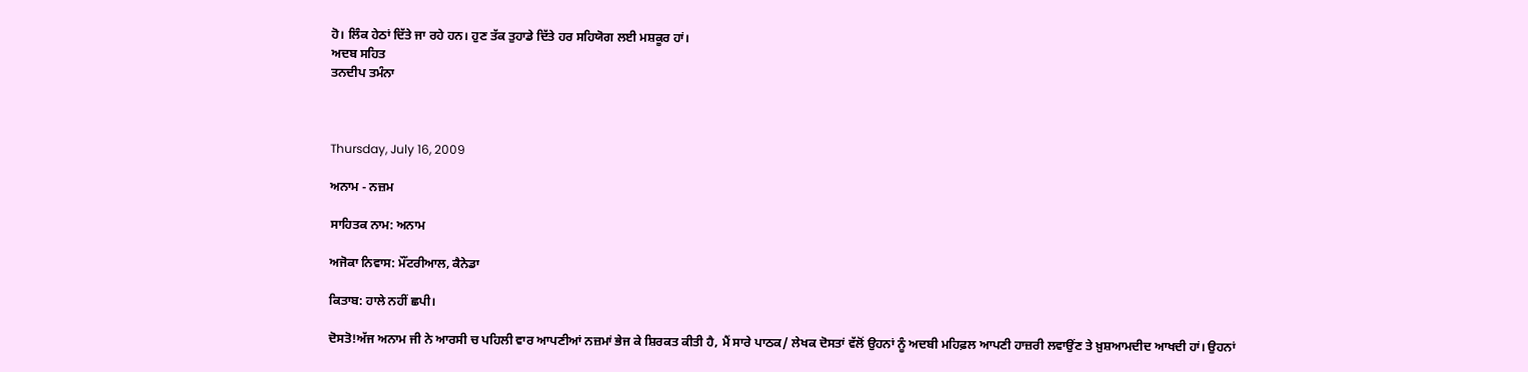ਹੋ। ਲਿੰਕ ਹੇਠਾਂ ਦਿੱਤੇ ਜਾ ਰਹੇ ਹਨ। ਹੁਣ ਤੱਕ ਤੁਹਾਡੇ ਦਿੱਤੇ ਹਰ ਸਹਿਯੋਗ ਲਈ ਮਸ਼ਕੂਰ ਹਾਂ।
ਅਦਬ ਸਹਿਤ
ਤਨਦੀਪ ਤਮੰਨਾ



Thursday, July 16, 2009

ਅਨਾਮ - ਨਜ਼ਮ

ਸਾਹਿਤਕ ਨਾਮ: ਅਨਾਮ

ਅਜੋਕਾ ਨਿਵਾਸ: ਮੌਂਟਰੀਆਲ, ਕੈਨੇਡਾ

ਕਿਤਾਬ: ਹਾਲੇ ਨਹੀਂ ਛਪੀ।

ਦੋਸਤੋ!ਅੱਜ ਅਨਾਮ ਜੀ ਨੇ ਆਰਸੀ ਚ ਪਹਿਲੀ ਵਾਰ ਆਪਣੀਆਂ ਨਜ਼ਮਾਂ ਭੇਜ ਕੇ ਸ਼ਿਰਕਤ ਕੀਤੀ ਹੈ, ਮੈਂ ਸਾਰੇ ਪਾਠਕ/ ਲੇਖਕ ਦੋਸਤਾਂ ਵੱਲੋਂ ਉਹਨਾਂ ਨੂੰ ਅਦਬੀ ਮਹਿਫ਼ਲ ਆਪਣੀ ਹਾਜ਼ਰੀ ਲਵਾਉਂਣ ਤੇ ਖ਼ੁਸ਼ਆਮਦੀਦ ਆਖਦੀ ਹਾਂ। ਉਹਨਾਂ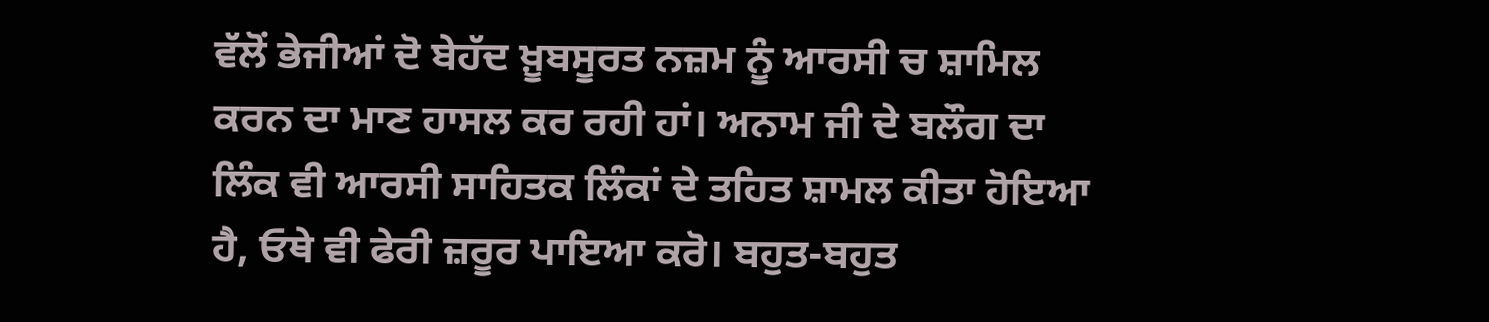ਵੱਲੋਂ ਭੇਜੀਆਂ ਦੋ ਬੇਹੱਦ ਖ਼ੂਬਸੂਰਤ ਨਜ਼ਮ ਨੂੰ ਆਰਸੀ ਚ ਸ਼ਾਮਿਲ ਕਰਨ ਦਾ ਮਾਣ ਹਾਸਲ ਕਰ ਰਹੀ ਹਾਂ। ਅਨਾਮ ਜੀ ਦੇ ਬਲੌਗ ਦਾ ਲਿੰਕ ਵੀ ਆਰਸੀ ਸਾਹਿਤਕ ਲਿੰਕਾਂ ਦੇ ਤਹਿਤ ਸ਼ਾਮਲ ਕੀਤਾ ਹੋਇਆ ਹੈ, ਓਥੇ ਵੀ ਫੇਰੀ ਜ਼ਰੂਰ ਪਾਇਆ ਕਰੋ। ਬਹੁਤ-ਬਹੁਤ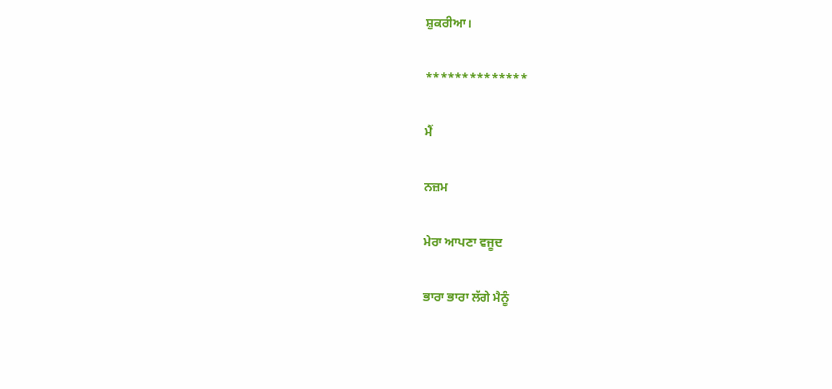ਸ਼ੁਕਰੀਆ।

**************

ਮੈਂ

ਨਜ਼ਮ

ਮੇਰਾ ਆਪਣਾ ਵਜੂਦ

ਭਾਰਾ ਭਾਰਾ ਲੱਗੇ ਮੈਨੂੰ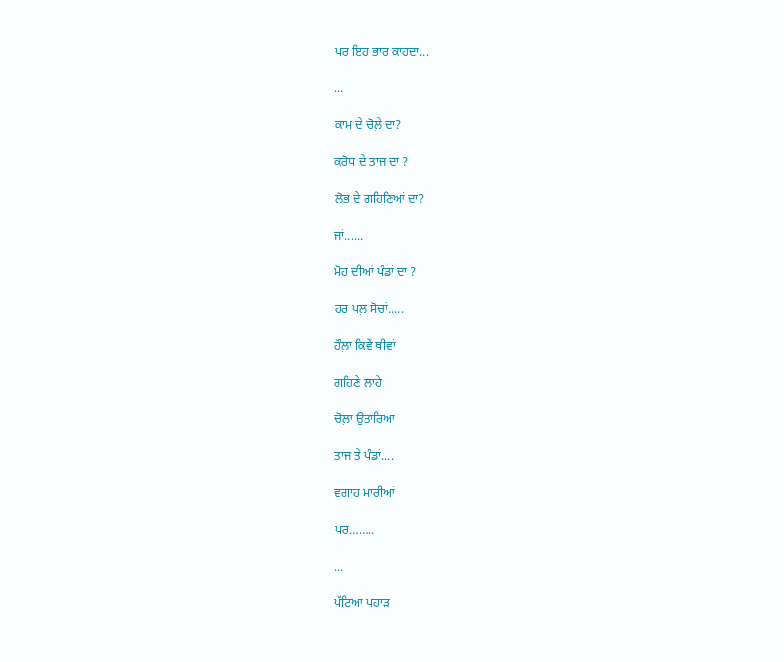ਪਰ ਇਹ ਭਾਰ ਕਾਹਦਾ...

...

ਕਾਮ ਦੇ ਚੋਲ਼ੇ ਦਾ?

ਕਰੋਧ ਦੇ ਤਾਜ ਦਾ ?

ਲੋਭ ਦੇ ਗਹਿਣਿਆਂ ਦਾ?

ਜਾਂ......

ਮੋਹ ਦੀਆਂ ਪੰਡਾਂ ਦਾ ?

ਹਰ ਪਲ਼ ਸੋਚਾਂ.....

ਹੌਲ਼ਾ ਕਿਵੇਂ ਥੀਵਾਂ

ਗਹਿਣੇ ਲਾਹੇ

ਚੋਲ਼ਾ ਉਤਾਰਿਆ

ਤਾਜ ਤੇ ਪੰਡਾਂ....

ਵਗਾਹ ਮਾਰੀਆਂ

ਪਰ……..

...

ਪੱਟਿਆ ਪਹਾੜ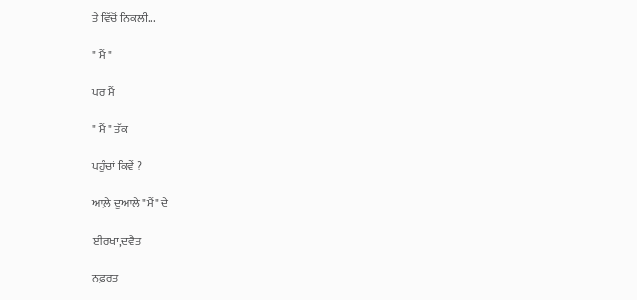ਤੇ ਵਿੱਚੋਂ ਨਿਕਲੀ...

" ਮੈਂ "

ਪਰ ਮੈਂ

" ਮੈਂ " ਤੱਕ

ਪਹੁੰਚਾਂ ਕਿਵੇਂ ?

ਆਲ਼ੇ ਦੁਆਲੇ "ਮੈਂ" ਦੇ

ਈਰਖਾ,ਦਵੈਤ

ਨਫ਼ਰਤ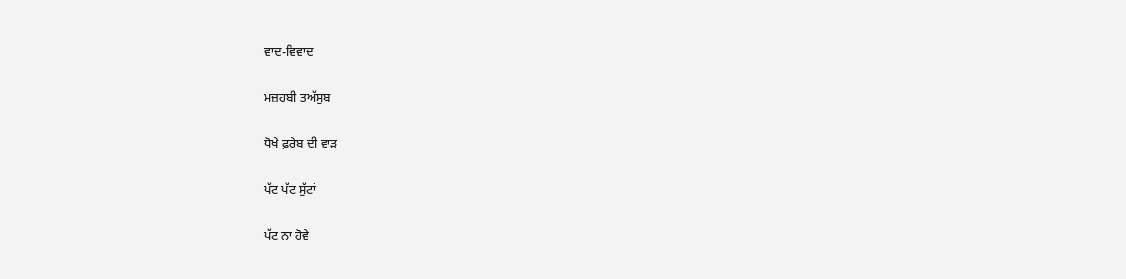ਵਾਦ-ਵਿਵਾਦ

ਮਜ਼ਹਬੀ ਤਅੱਸੁਬ

ਧੋਖੇ ਫ਼ਰੇਬ ਦੀ ਵਾੜ

ਪੱਟ ਪੱਟ ਸੁੱਟਾਂ

ਪੱਟ ਨਾ ਹੋਵੇ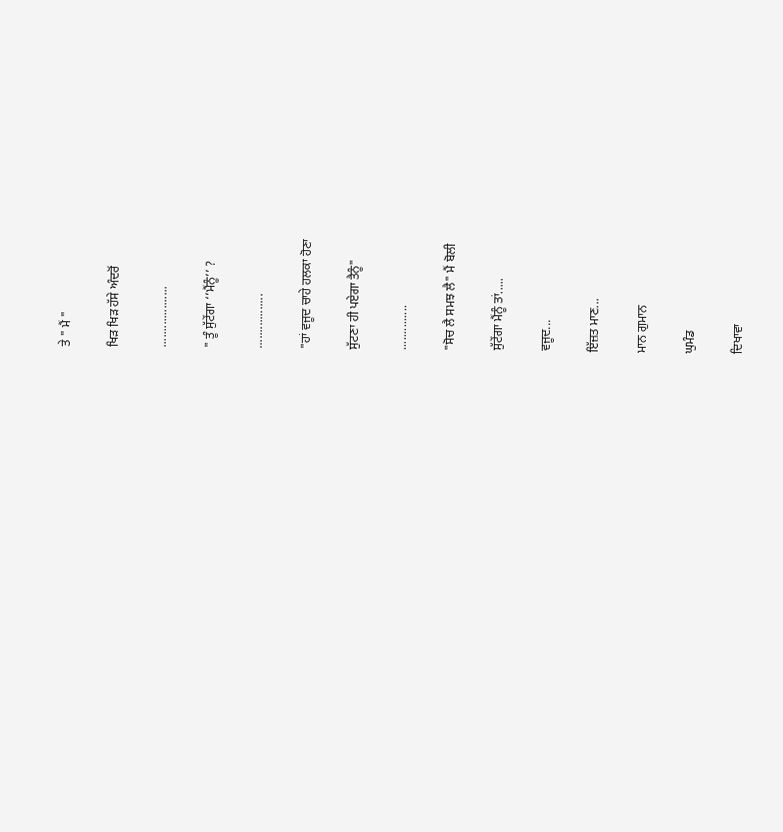ਤੇ " ਮੈਂ "

ਖਿੜ ਖਿੜ ਹੱਸੇ ਅੰਦਰੋਂ

...................

" ਤੂੰ ਸੁੱਟੇਂਗਾ ‘’ਮੈਂਨੂੰ’’ ?

.................

"ਹਾਂ ਵਜੂਦ ਚਾਹੇ ਹਲਕਾ ਹੋਣਾ

ਸੁੱਟਣਾ ਹੀ ਪਏਗਾ ਤੈਨੂੰ"

..............

"ਸੋਚ ਲੈ ਸਮਝ ਲੈ" ਮੈਂ ਬੋਲੀ

ਸੁੱਟੇਂਗਾ ਮੈਂਨੂੰ ਤਾਂ.....

ਵਜੂਦ...

ਇੱਜ਼ਤ ਮਾਣ...

ਮਾਨ ਗੁਮਾਨ

ਘੁਮੰਡ

ਦਿਖਾਵਾ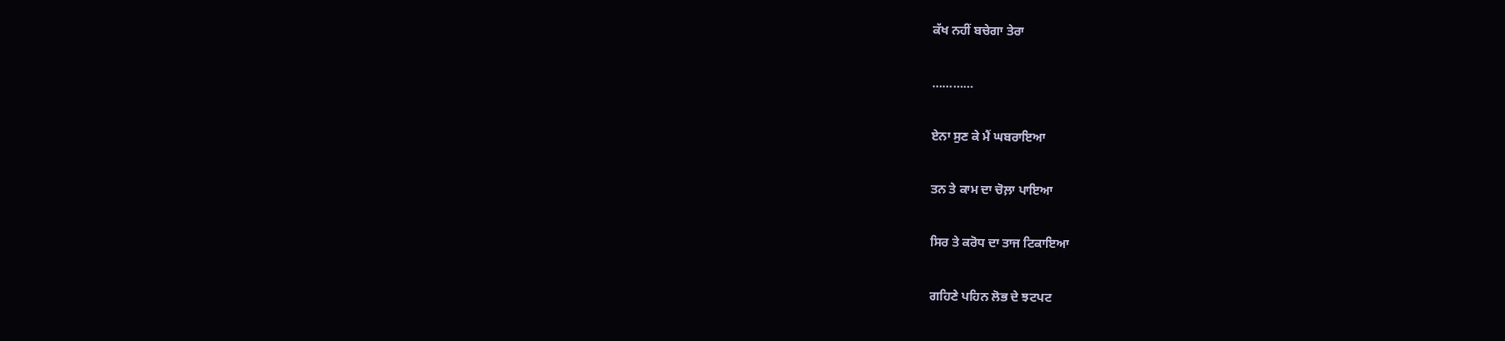ਕੱਖ ਨਹੀਂ ਬਚੇਗਾ ਤੇਰਾ

…………

ਏਨਾ ਸੁਣ ਕੇ ਮੈਂ ਘਬਰਾਇਆ

ਤਨ ਤੇ ਕਾਮ ਦਾ ਚੋਲ਼ਾ ਪਾਇਆ

ਸਿਰ ਤੇ ਕਰੋਧ ਦਾ ਤਾਜ ਟਿਕਾਇਆ

ਗਹਿਣੇ ਪਹਿਨ ਲੋਭ ਦੇ ਝਟਪਟ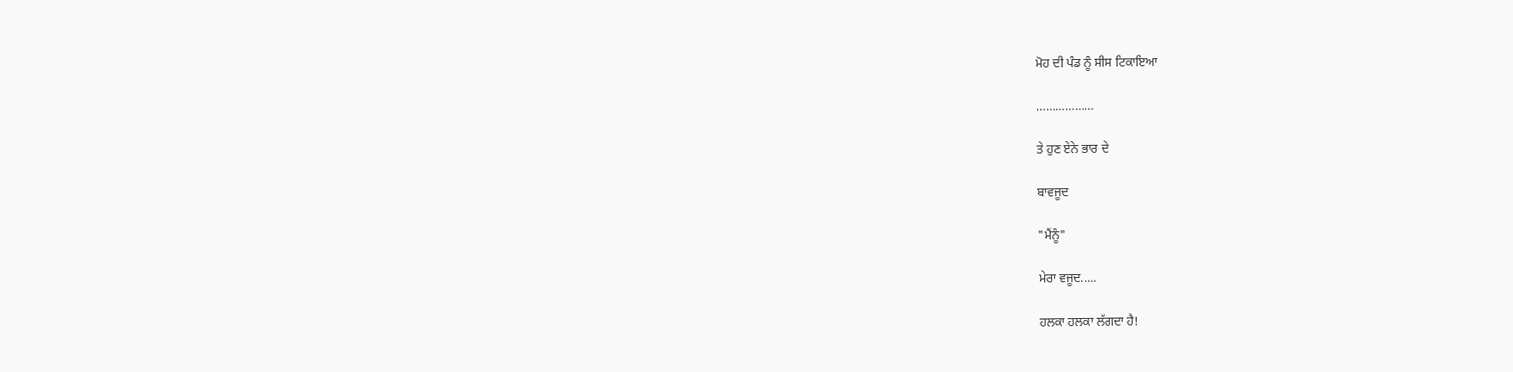ਮੋਹ ਦੀ ਪੰਡ ਨੂੰ ਸੀਸ ਟਿਕਾਇਆ

………………

ਤੇ ਹੁਣ ਏਨੇ ਭਾਰ ਦੇ

ਬਾਵਜੂਦ

"ਮੈਂਨੂੰ"

ਮੇਰਾ ਵਜੂਦ.....

ਹਲਕਾ ਹਲਕਾ ਲੱਗਦਾ ਹੈ!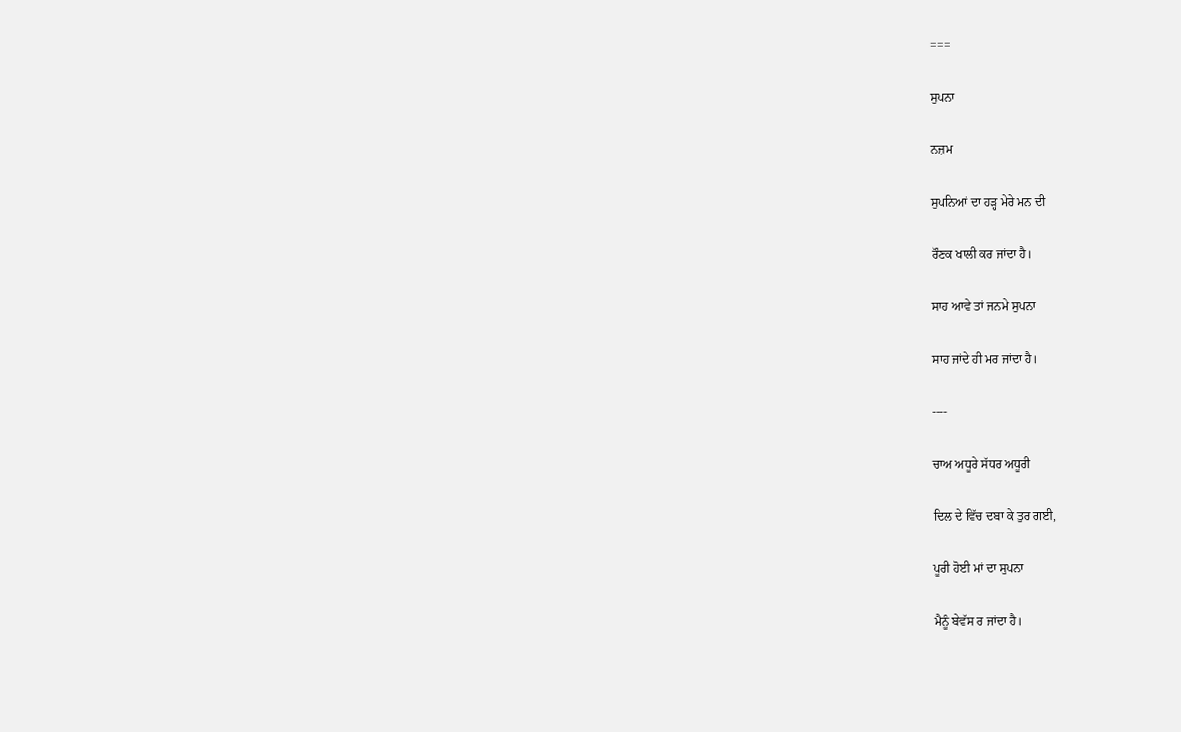===

ਸੁਪਨਾ

ਨਜ਼ਮ

ਸੁਪਨਿਆਂ ਦਾ ਹੜ੍ਹ ਮੇਰੇ ਮਨ ਦੀ

ਰੌਣਕ ਖਾਲੀ ਕਰ ਜਾਂਦਾ ਹੈ।

ਸਾਹ ਆਵੇ ਤਾਂ ਜਨਮੇ ਸੁਪਨਾ

ਸਾਹ ਜਾਂਦੇ ਹੀ ਮਰ ਜਾਂਦਾ ਹੈ।

----

ਚਾਅ ਅਧੂਰੇ ਸੱਧਰ ਅਧੂਰੀ

ਦਿਲ ਦੇ ਵਿੱਚ ਦਬਾ ਕੇ ਤੁਰ ਗਈ,

ਪੂਰੀ ਹੋਈ ਮਾਂ ਦਾ ਸੁਪਨਾ

ਮੈਨੂੰ ਬੇਵੱਸ ਰ ਜਾਂਦਾ ਹੈ।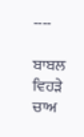----

ਬਾਬਲ ਵਿਹੜੇ ਚਾਅ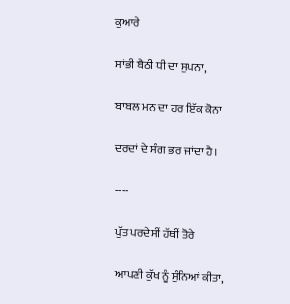ਕੁਆਰੇ

ਸਾਂਭੀ ਬੈਠੀ ਧੀ ਦਾ ਸੁਪਨਾ,

ਬਾਬਲ ਮਨ ਦਾ ਹਰ ਇੱਕ ਕੋਨਾ

ਦਰਦਾਂ ਦੇ ਸੰਗ ਭਰ ਜਾਂਦਾ ਹੈ।

----

ਪੁੱਤ ਪਰਦੇਸੀਂ ਹੱਥੀਂ ਤੋਰੇ

ਆਪਣੀ ਕੁੱਖ ਨੂੰ ਸੁੰਨਿਆਂ ਕੀਤਾ,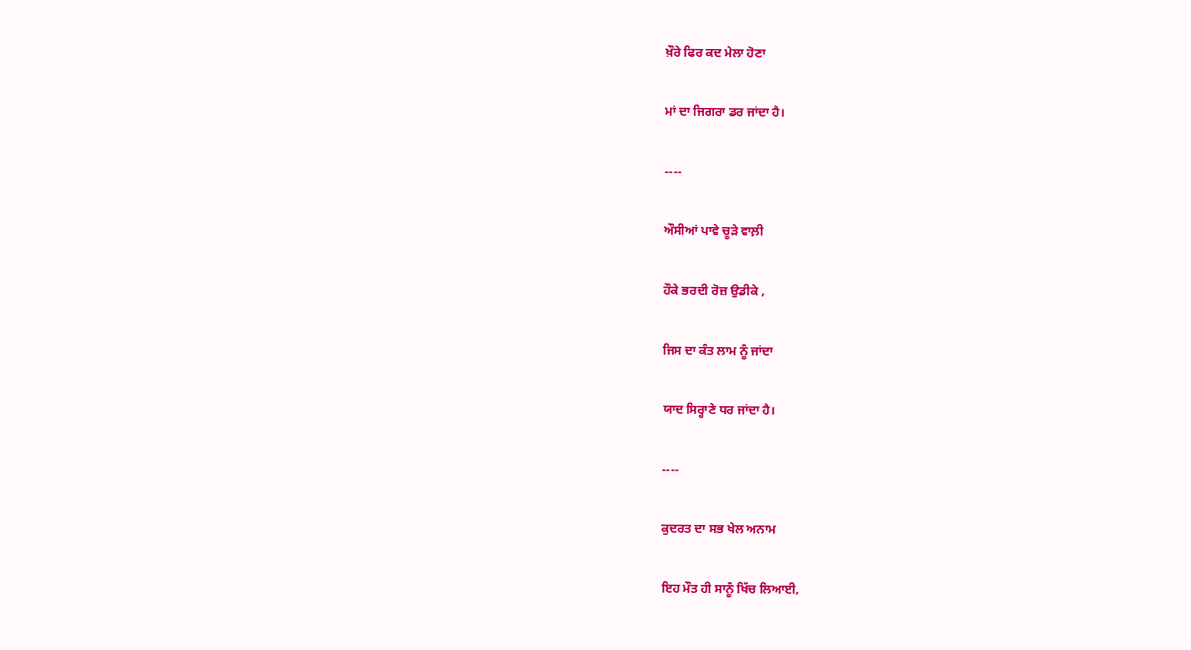ਖ਼ੌਰੇ ਫਿਰ ਕਦ ਮੇਲਾ ਹੋਣਾ

ਮਾਂ ਦਾ ਜਿਗਰਾ ਡਰ ਜਾਂਦਾ ਹੈ।

----

ਔਸੀਆਂ ਪਾਵੇ ਚੂੜੇ ਵਾਲ਼ੀ

ਹੌਕੇ ਭਰਦੀ ਰੋਜ਼ ਉਡੀਕੇ ,

ਜਿਸ ਦਾ ਕੰਤ ਲਾਮ ਨੂੰ ਜਾਂਦਾ

ਯਾਦ ਸਿਰ੍ਹਾਣੇ ਧਰ ਜਾਂਦਾ ਹੈ।

----

ਕੁਦਰਤ ਦਾ ਸਭ ਖੇਲ ਅਨਾਮ

ਇਹ ਮੌਤ ਹੀ ਸਾਨੂੰ ਖਿੱਚ ਲਿਆਈ,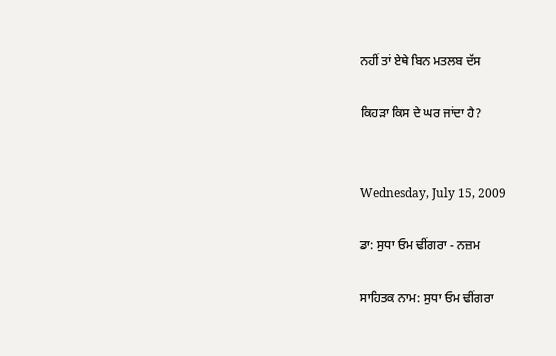ਨਹੀਂ ਤਾਂ ਏਥੇ ਬਿਨ ਮਤਲਬ ਦੱਸ

ਕਿਹੜਾ ਕਿਸ ਦੇ ਘਰ ਜਾਂਦਾ ਹੈ?


Wednesday, July 15, 2009

ਡਾ: ਸੁਧਾ ਓਮ ਢੀਂਗਰਾ - ਨਜ਼ਮ

ਸਾਹਿਤਕ ਨਾਮ: ਸੁਧਾ ਓਮ ਢੀਂਗਰਾ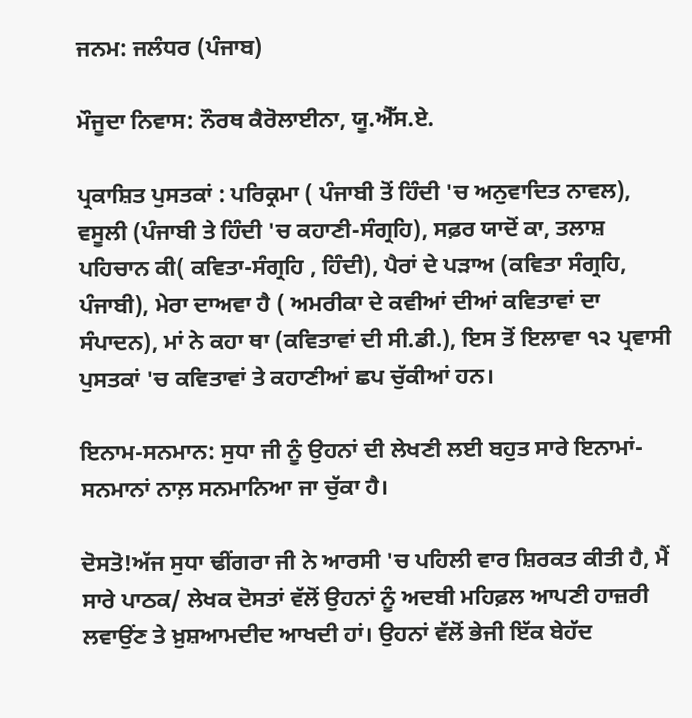ਜਨਮ: ਜਲੰਧਰ (ਪੰਜਾਬ)

ਮੌਜੂਦਾ ਨਿਵਾਸ: ਨੌਰਥ ਕੈਰੋਲਾਈਨਾ, ਯੂ.ਐੱਸ.ਏ.

ਪ੍ਰਕਾਸ਼ਿਤ ਪੁਸਤਕਾਂ : ਪਰਿਕ੍ਰਮਾ ( ਪੰਜਾਬੀ ਤੋਂ ਹਿੰਦੀ 'ਚ ਅਨੁਵਾਦਿਤ ਨਾਵਲ), ਵਸੂਲੀ (ਪੰਜਾਬੀ ਤੇ ਹਿੰਦੀ 'ਚ ਕਹਾਣੀ-ਸੰਗ੍ਰਹਿ), ਸਫ਼ਰ ਯਾਦੋਂ ਕਾ, ਤਲਾਸ਼ ਪਹਿਚਾਨ ਕੀ( ਕਵਿਤਾ-ਸੰਗ੍ਰਹਿ , ਹਿੰਦੀ), ਪੈਰਾਂ ਦੇ ਪੜਾਅ (ਕਵਿਤਾ ਸੰਗ੍ਰਹਿ, ਪੰਜਾਬੀ), ਮੇਰਾ ਦਾਅਵਾ ਹੈ ( ਅਮਰੀਕਾ ਦੇ ਕਵੀਆਂ ਦੀਆਂ ਕਵਿਤਾਵਾਂ ਦਾ ਸੰਪਾਦਨ), ਮਾਂ ਨੇ ਕਹਾ ਥਾ (ਕਵਿਤਾਵਾਂ ਦੀ ਸੀ.ਡੀ.), ਇਸ ਤੋਂ ਇਲਾਵਾ ੧੨ ਪ੍ਰਵਾਸੀ ਪੁਸਤਕਾਂ 'ਚ ਕਵਿਤਾਵਾਂ ਤੇ ਕਹਾਣੀਆਂ ਛਪ ਚੁੱਕੀਆਂ ਹਨ।

ਇਨਾਮ-ਸਨਮਾਨ: ਸੁਧਾ ਜੀ ਨੂੰ ਉਹਨਾਂ ਦੀ ਲੇਖਣੀ ਲਈ ਬਹੁਤ ਸਾਰੇ ਇਨਾਮਾਂ-ਸਨਮਾਨਾਂ ਨਾਲ਼ ਸਨਮਾਨਿਆ ਜਾ ਚੁੱਕਾ ਹੈ।

ਦੋਸਤੋ!ਅੱਜ ਸੁਧਾ ਢੀਂਗਰਾ ਜੀ ਨੇ ਆਰਸੀ 'ਚ ਪਹਿਲੀ ਵਾਰ ਸ਼ਿਰਕਤ ਕੀਤੀ ਹੈ, ਮੈਂ ਸਾਰੇ ਪਾਠਕ/ ਲੇਖਕ ਦੋਸਤਾਂ ਵੱਲੋਂ ਉਹਨਾਂ ਨੂੰ ਅਦਬੀ ਮਹਿਫ਼ਲ ਆਪਣੀ ਹਾਜ਼ਰੀ ਲਵਾਉਂਣ ਤੇ ਖ਼ੁਸ਼ਆਮਦੀਦ ਆਖਦੀ ਹਾਂ। ਉਹਨਾਂ ਵੱਲੋਂ ਭੇਜੀ ਇੱਕ ਬੇਹੱਦ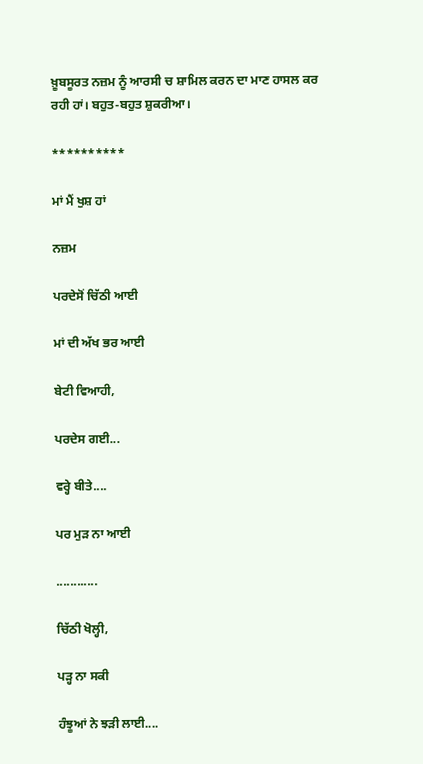ਖ਼ੂਬਸੂਰਤ ਨਜ਼ਮ ਨੂੰ ਆਰਸੀ ਚ ਸ਼ਾਮਿਲ ਕਰਨ ਦਾ ਮਾਣ ਹਾਸਲ ਕਰ ਰਹੀ ਹਾਂ। ਬਹੁਤ-ਬਹੁਤ ਸ਼ੁਕਰੀਆ।

**********

ਮਾਂ ਮੈਂ ਖੁਸ਼ ਹਾਂ

ਨਜ਼ਮ

ਪਰਦੇਸੋਂ ਚਿੱਠੀ ਆਈ

ਮਾਂ ਦੀ ਅੱਖ ਭਰ ਆਈ

ਬੇਟੀ ਵਿਆਹੀ,

ਪਰਦੇਸ ਗਈ...

ਵਰ੍ਹੇ ਬੀਤੇ....

ਪਰ ਮੁੜ ਨਾ ਆਈ

............

ਚਿੱਠੀ ਖੋਲ੍ਹੀ,

ਪੜ੍ਹ ਨਾ ਸਕੀ

ਹੰਝੂਆਂ ਨੇ ਝੜੀ ਲਾਈ....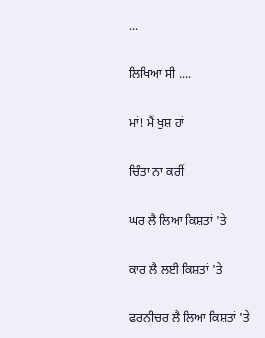...

ਲਿਖਿਆ ਸੀ ....

ਮਾਂ! ਮੈਂ ਖੁਸ਼ ਹਾਂ

ਚਿੰਤਾ ਨਾ ਕਰੀਂ

ਘਰ ਲੈ ਲਿਆ ਕਿਸ਼ਤਾਂ 'ਤੇ

ਕਾਰ ਲੈ ਲਈ ਕਿਸ਼ਤਾਂ 'ਤੇ

ਫਰਨੀਚਰ ਲੈ ਲਿਆ ਕਿਸ਼ਤਾਂ 'ਤੇ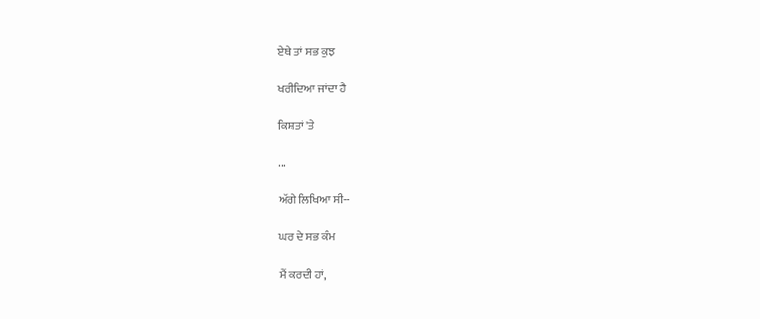ਏਥੇ ਤਾਂ ਸਭ ਕੁਝ

ਖਰੀਦਿਆ ਜਾਂਦਾ ਹੈ

ਕਿਸ਼ਤਾਂ 'ਤੇ

...

ਅੱਗੇ ਲਿਖਿਆ ਸੀ--

ਘਰ ਦੇ ਸਭ ਕੰਮ

ਮੈਂ ਕਰਦੀ ਹਾਂ,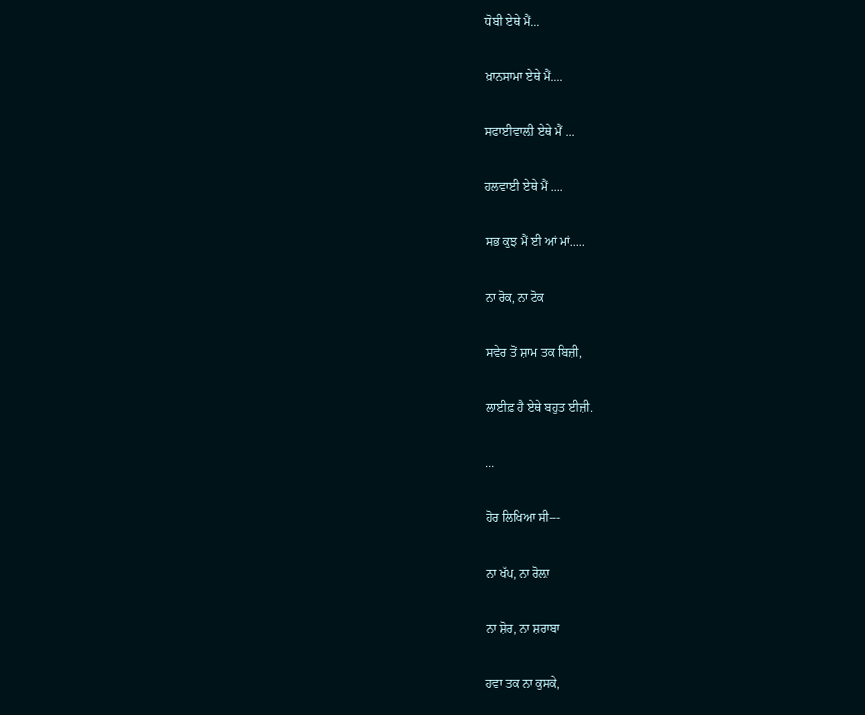ਧੋਬੀ ਏਥੇ ਮੈਂ...

ਖ਼ਾਨਸਾਮਾ ਏਥੇ ਮੈਂ....

ਸਫਾਈਵਾਲ਼ੀ ਏਥੇ ਮੈਂ ...

ਹਲਵਾਈ ਏਥੇ ਮੈਂ ....

ਸਭ ਕੁਝ ਮੈਂ ਈ ਆਂ ਮਾਂ.....

ਨਾ ਰੋਕ, ਨਾ ਟੋਕ

ਸਵੇਰ ਤੋਂ ਸ਼ਾਮ ਤਕ ਬਿਜ਼ੀ,

ਲਾਈਫ਼ ਹੈ ਏਥੇ ਬਹੁਤ ਈਜ਼ੀ.

...

ਹੋਰ ਲਿਖਿਆ ਸੀ---

ਨਾ ਖੱਪ, ਨਾ ਰੋਲ਼ਾ

ਨਾ ਸ਼ੋਰ, ਨਾ ਸ਼ਰਾਬਾ

ਹਵਾ ਤਕ ਨਾ ਕੁਸਕੇ,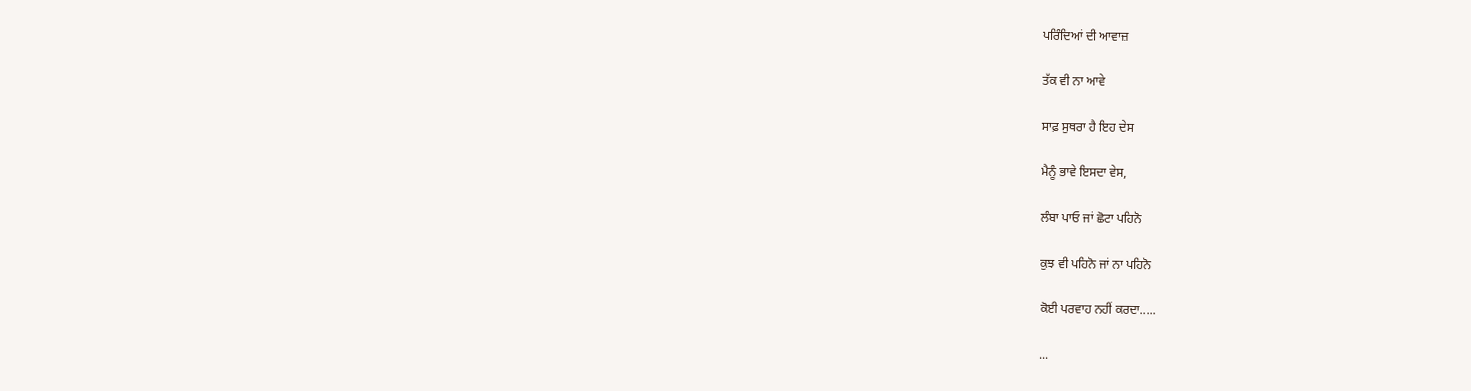ਪਰਿੰਦਿਆਂ ਦੀ ਆਵਾਜ਼

ਤੱਕ ਵੀ ਨਾ ਆਵੇ

ਸਾਫ਼ ਸੁਥਰਾ ਹੈ ਇਹ ਦੇਸ

ਮੈਨੂੰ ਭਾਵੇ ਇਸਦਾ ਵੇਸ,

ਲੰਬਾ ਪਾਓ ਜਾਂ ਛੋਟਾ ਪਹਿਨੋ

ਕੁਝ ਵੀ ਪਹਿਨੋ ਜਾਂ ਨਾ ਪਹਿਨੋ

ਕੋਈ ਪਰਵਾਹ ਨਹੀਂ ਕਰਦਾ.....

...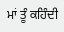ਮਾਂ ਤੂੰ ਕਹਿੰਦੀ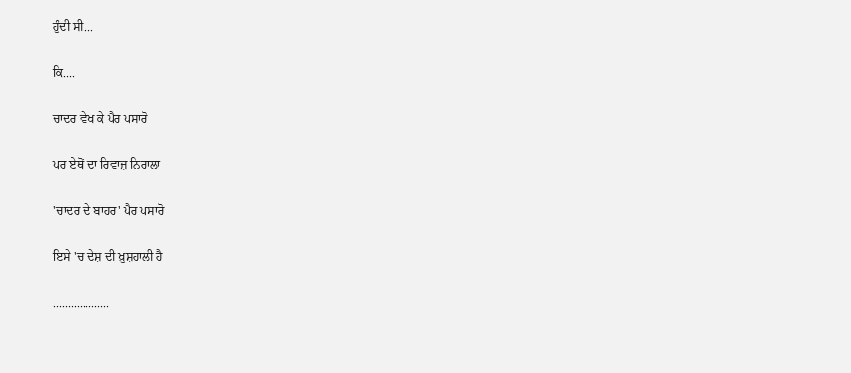ਹੁੰਦੀ ਸੀ...

ਕਿ....

ਚਾਦਰ ਵੇਖ ਕੇ ਪੈਰ ਪਸਾਰੋ

ਪਰ ਏਥੋਂ ਦਾ ਰਿਵਾਜ਼ ਨਿਰਾਲਾ

'ਚਾਦਰ ਦੇ ਬਾਹਰ' ਪੈਰ ਪਸਾਰੋ

ਇਸੇ 'ਚ ਦੇਸ਼ ਦੀ ਖ਼ੁਸ਼ਹਾਲੀ ਹੈ

...................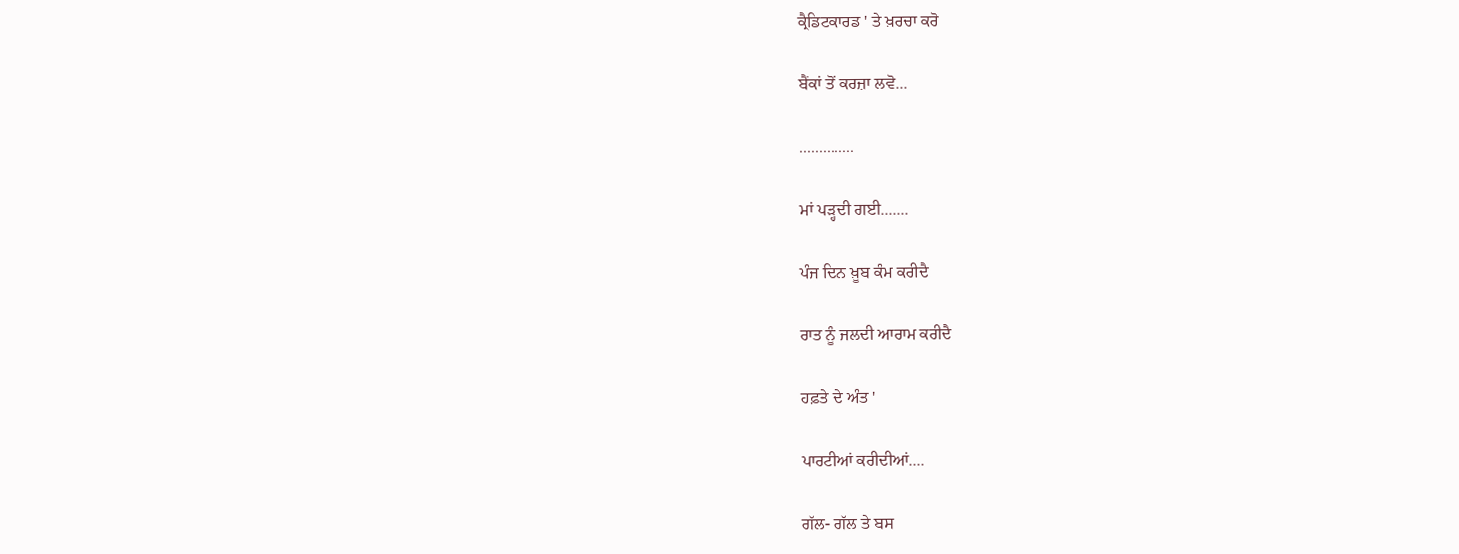ਕ੍ਰੈਡਿਟਕਾਰਡ ' ਤੇ ਖ਼ਰਚਾ ਕਰੋ

ਬੈਂਕਾਂ ਤੋਂ ਕਰਜ਼ਾ ਲਵੋ...

..............

ਮਾਂ ਪੜ੍ਹਦੀ ਗਈ.......

ਪੰਜ ਦਿਨ ਖ਼ੂਬ ਕੰਮ ਕਰੀਦੈ

ਰਾਤ ਨੂੰ ਜਲਦੀ ਆਰਾਮ ਕਰੀਦੈ

ਹਫ਼ਤੇ ਦੇ ਅੰਤ '

ਪਾਰਟੀਆਂ ਕਰੀਦੀਆਂ....

ਗੱਲ- ਗੱਲ ਤੇ ਬਸ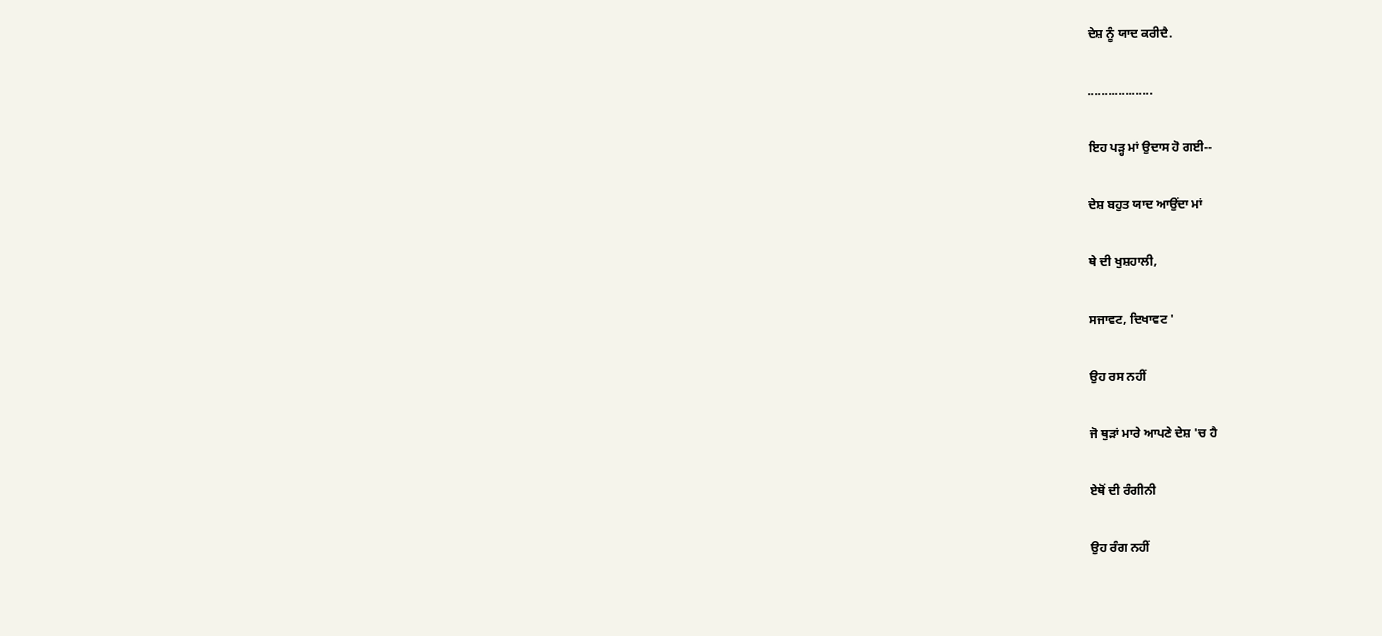ਦੇਸ਼ ਨੂੰ ਯਾਦ ਕਰੀਦੈ.

...................

ਇਹ ਪੜ੍ਹ ਮਾਂ ਉਦਾਸ ਹੋ ਗਈ--

ਦੇਸ਼ ਬਹੁਤ ਯਾਦ ਆਉਂਦਾ ਮਾਂ

ਥੇ ਦੀ ਖੁਸ਼ਹਾਲੀ,

ਸਜਾਵਟ, ਦਿਖਾਵਟ '

ਉਹ ਰਸ ਨਹੀਂ

ਜੋ ਥੁੜਾਂ ਮਾਰੇ ਆਪਣੇ ਦੇਸ਼ 'ਚ ਹੈ

ਏਥੋਂ ਦੀ ਰੰਗੀਨੀ

ਉਹ ਰੰਗ ਨਹੀਂ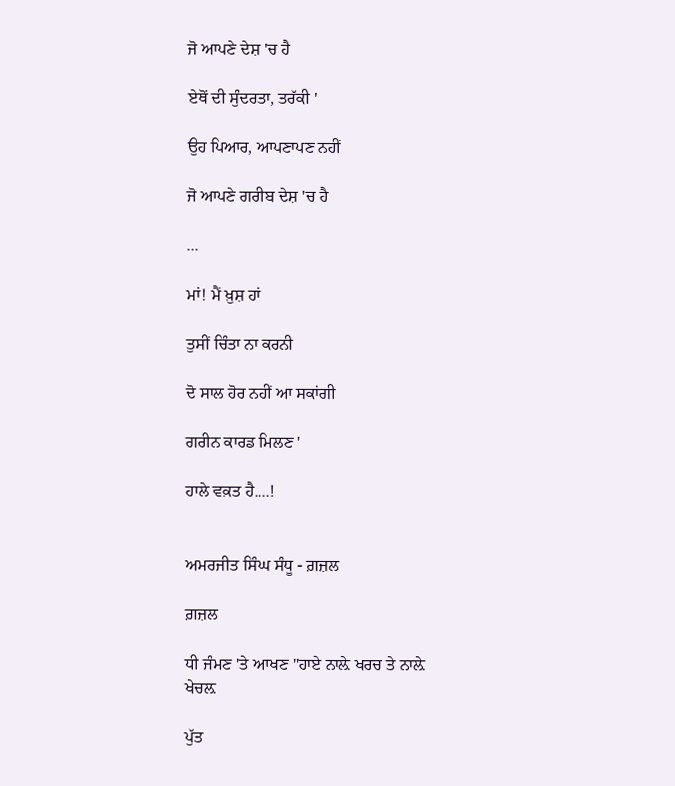ਜੋ ਆਪਣੇ ਦੇਸ਼ 'ਚ ਹੈ

ਏਥੋਂ ਦੀ ਸੁੰਦਰਤਾ, ਤਰੱਕੀ '

ਉਹ ਪਿਆਰ, ਆਪਣਾਪਣ ਨਹੀਂ

ਜੋ ਆਪਣੇ ਗਰੀਬ ਦੇਸ਼ 'ਚ ਹੈ

...

ਮਾਂ! ਮੈਂ ਖ਼ੁਸ਼ ਹਾਂ

ਤੁਸੀਂ ਚਿੰਤਾ ਨਾ ਕਰਨੀ

ਦੋ ਸਾਲ ਹੋਰ ਨਹੀਂ ਆ ਸਕਾਂਗੀ

ਗਰੀਨ ਕਾਰਡ ਮਿਲਣ '

ਹਾਲੇ ਵਕ਼ਤ ਹੈ....!


ਅਮਰਜੀਤ ਸਿੰਘ ਸੰਧੂ - ਗ਼ਜ਼ਲ

ਗ਼ਜ਼ਲ

ਧੀ ਜੰਮਣ 'ਤੇ ਆਖਣ "ਹਾਏ ਨਾਲ਼ੇ ਖਰਚ ਤੇ ਨਾਲ਼ੇ ਖੇਚਲ਼

ਪੁੱਤ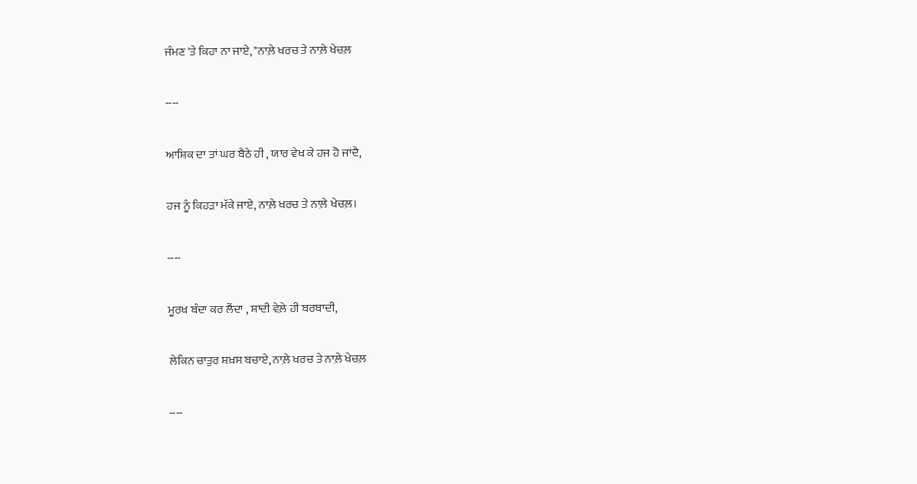ਜੰਮਣ 'ਤੇ ਕਿਹਾ ਨਾ ਜਾਏ, "ਨਾਲ਼ੇ ਖਰਚ ਤੇ ਨਾਲ਼ੇ ਖੇਚਲ਼

----

ਆਸ਼ਿਕ ਦਾ ਤਾਂ ਘਰ ਬੈਠੇ ਹੀ , ਯਾਰ ਵੇਖ ਕੇ ਹਜ ਹੋ ਜਾਂਦੈ,

ਹਜ ਨੂੰ ਕਿਹੜਾ ਮੱਕੇ ਜਾਏ, ਨਾਲ਼ੇ ਖਰਚ ਤੇ ਨਾਲ਼ੇ ਖੇਚਲ਼।

----

ਮੂਰਖ ਬੰਦਾ ਕਰ ਲੈਂਦਾ , ਸ਼ਾਦੀ ਵੇਲ਼ੇ ਹੀ ਬਰਬਾਦੀ,

ਲੇਕਿਨ ਚਾਤੁਰ ਸ਼ਖ਼ਸ ਬਚਾਏ, ਨਾਲ਼ੇ ਖਰਚ ਤੇ ਨਾਲ਼ੇ ਖੇਚਲ਼

----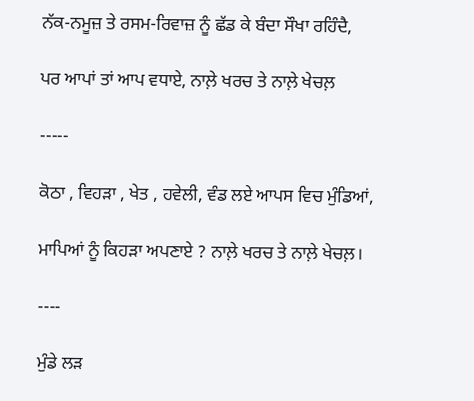ਨੱਕ-ਨਮੂਜ਼ ਤੇ ਰਸਮ-ਰਿਵਾਜ਼ ਨੂੰ ਛੱਡ ਕੇ ਬੰਦਾ ਸੌਖਾ ਰਹਿੰਦੈ,

ਪਰ ਆਪਾਂ ਤਾਂ ਆਪ ਵਧਾਏ, ਨਾਲ਼ੇ ਖਰਚ ਤੇ ਨਾਲ਼ੇ ਖੇਚਲ਼

-----

ਕੋਠਾ , ਵਿਹੜਾ , ਖੇਤ , ਹਵੇਲੀ, ਵੰਡ ਲਏ ਆਪਸ ਵਿਚ ਮੁੰਡਿਆਂ,

ਮਾਪਿਆਂ ਨੂੰ ਕਿਹੜਾ ਅਪਣਾਏ ? ਨਾਲ਼ੇ ਖਰਚ ਤੇ ਨਾਲ਼ੇ ਖੇਚਲ਼।

----

ਮੁੰਡੇ ਲੜ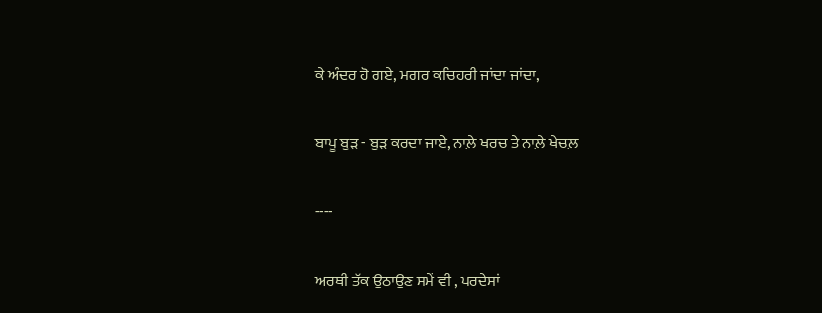ਕੇ ਅੰਦਰ ਹੋ ਗਏ, ਮਗਰ ਕਚਿਹਰੀ ਜਾਂਦਾ ਜਾਂਦਾ,

ਬਾਪੂ ਬੁੜ - ਬੁੜ ਕਰਦਾ ਜਾਏ, ਨਾਲ਼ੇ ਖਰਚ ਤੇ ਨਾਲ਼ੇ ਖੇਚਲ਼

----

ਅਰਥੀ ਤੱਕ ਉਠਾਉਣ ਸਮੇਂ ਵੀ , ਪਰਦੇਸਾਂ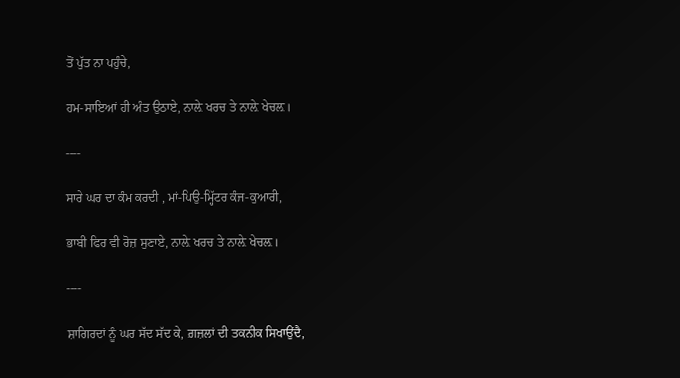ਤੋਂ ਪੁੱਤ ਨਾ ਪਹੁੰਚੇ,

ਹਮ-ਸਾਇਆਂ ਹੀ ਅੰਤ ਉਠਾਏ, ਨਾਲ਼ੇ ਖਰਚ ਤੇ ਨਾਲ਼ੇ ਖੇਚਲ਼।

----

ਸਾਰੇ ਘਰ ਦਾ ਕੰਮ ਕਰਦੀ , ਮਾਂ-ਪਿਉ-ਮ੍ਹਿੱਟਰ ਕੰਜ-ਕੁਆਰੀ,

ਭਾਬੀ ਫਿਰ ਵੀ ਰੋਜ਼ ਸੁਣਾਏ, ਨਾਲ਼ੇ ਖਰਚ ਤੇ ਨਾਲ਼ੇ ਖੇਚਲ਼।

----

ਸ਼ਾਗਿਰਦਾਂ ਨੂੰ ਘਰ ਸੱਦ ਸੱਦ ਕੇ, ਗ਼ਜ਼ਲਾਂ ਦੀ ਤਕਨੀਕ ਸਿਖਾਉਂਦੈ,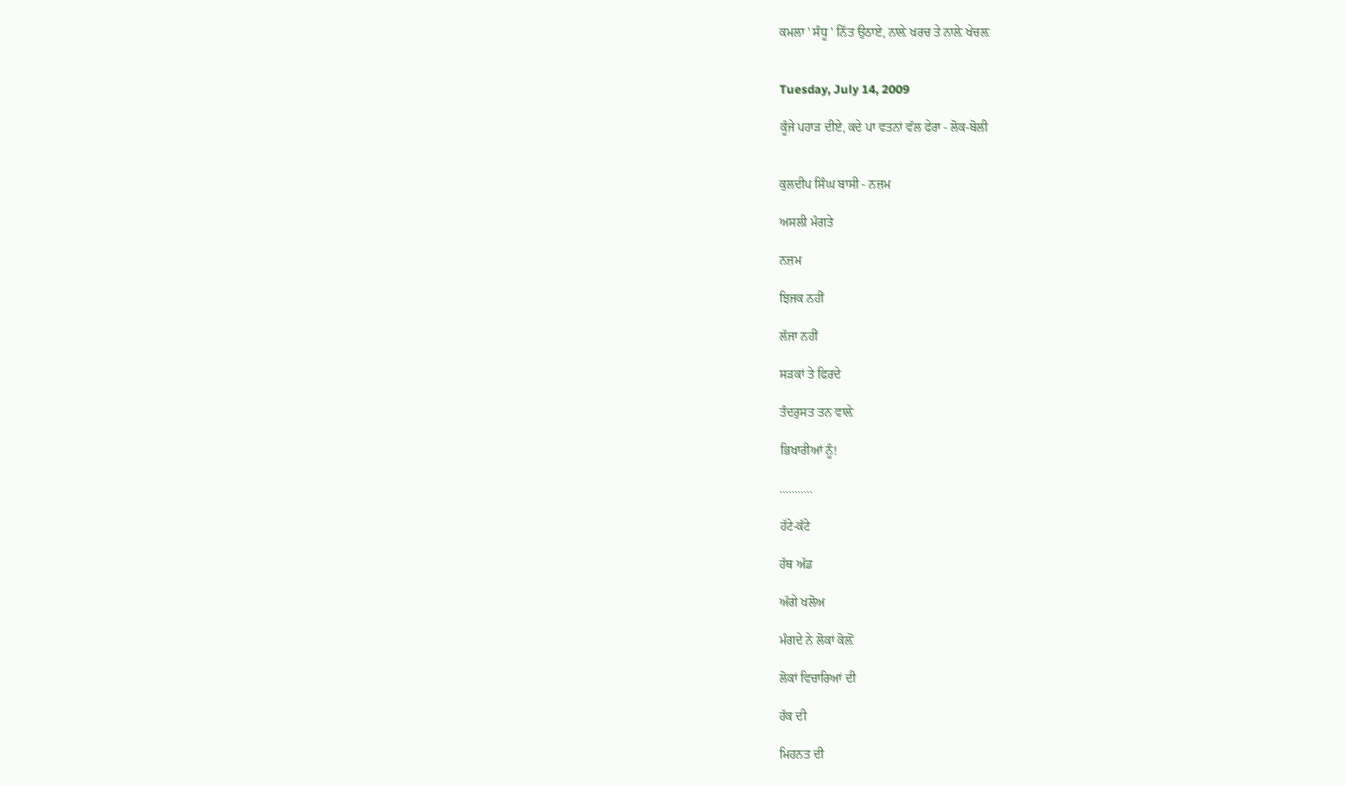ਕਮਲਾ ' ਸੰਧੂ ' ਨਿੱਤ ਉਠਾਏ, ਨਾਲ਼ੇ ਖਰਚ ਤੇ ਨਾਲ਼ੇ ਖੇਚਲ਼


Tuesday, July 14, 2009

ਕੂੰਜੇ ਪਹਾੜ ਦੀਏ, ਕਦੇ ਪਾ ਵਤਨਾਂ ਵੱਲ ਫੇਰਾ - ਲੋਕ-ਬੋਲੀ


ਕੁਲਦੀਪ ਸਿੰਘ ਬਾਸੀ - ਨਜ਼ਮ

ਅਸਲੀ ਮੰਗਤੇ

ਨਜ਼ਮ

ਝਿਜਕ ਨਹੀਂ

ਲੱਜਾ ਨਹੀਂ

ਸੜਕਾਂ ਤੇ ਫਿਰਦੇ

ਤੰਦਰੁਸਤ ਤਨ ਵਾਲ਼ੇ

ਭਿਖਾਰੀਆਂ ਨੂੰ!

...........

ਹੱਟੇ-ਕੱਟੇ

ਹੱਥ ਅੱਡ

ਅੱਗੇ ਖਲੋਅ

ਮੰਗਦੇ ਨੇ ਲੋਕਾਂ ਕੋਲ਼ੋਂ

ਲੋਕਾਂ ਵਿਚਾਰਿਆਂ ਦੀ

ਹੱਕ ਦੀ

ਮਿਹਨਤ ਦੀ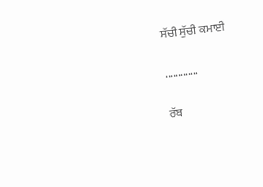ਸੱਚੀ ਸੁੱਚੀ ਕਮਾਈ

.............

ਰੱਬ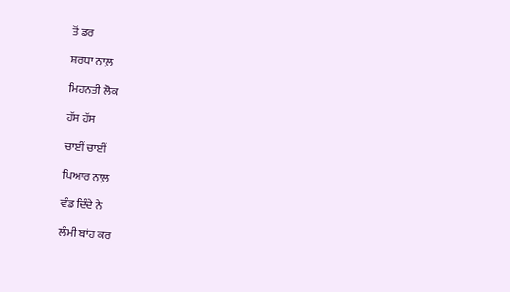ਤੋਂ ਡਰ

ਸ਼ਰਧਾ ਨਾਲ਼

ਮਿਹਨਤੀ ਲੋਕ

ਹੱਸ ਹੱਸ

ਚਾਈਂ ਚਾਈਂ

ਪਿਆਰ ਨਾਲ਼

ਵੰਡ ਦਿੰਦੇ ਨੇ

ਲੰਮੀ ਬਾਂਹ ਕਰ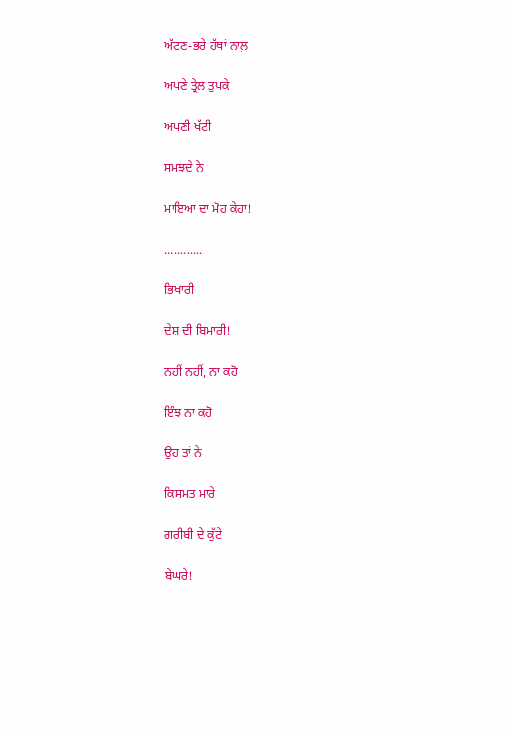ਅੱਟਣ-ਭਰੇ ਹੱਥਾਂ ਨਾਲ਼

ਅਪਣੇ ਤ੍ਰੇਲ ਤੁਪਕੇ

ਅਪਣੀ ਖੱਟੀ

ਸਮਝਦੇ ਨੇ

ਮਾਇਆ ਦਾ ਮੋਹ ਕੇਹਾ!

............

ਭਿਖਾਰੀ

ਦੇਸ਼ ਦੀ ਬਿਮਾਰੀ!

ਨਹੀਂ ਨਹੀਂ, ਨਾ ਕਹੋ

ਇੰਝ ਨਾ ਕਹੋ

ਉਹ ਤਾਂ ਨੇ

ਕਿਸਮਤ ਮਾਰੇ

ਗਰੀਬੀ ਦੇ ਕੁੱਟੇ

ਬੇਘਰੇ!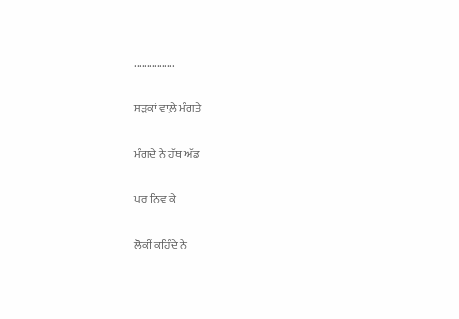................

ਸੜਕਾਂ ਵਾਲ਼ੇ ਮੰਗਤੇ

ਮੰਗਦੇ ਨੇ ਹੱਥ ਅੱਡ

ਪਰ ਨਿਵ ਕੇ

ਲੋਕੀਂ ਕਹਿੰਦੇ ਨੇ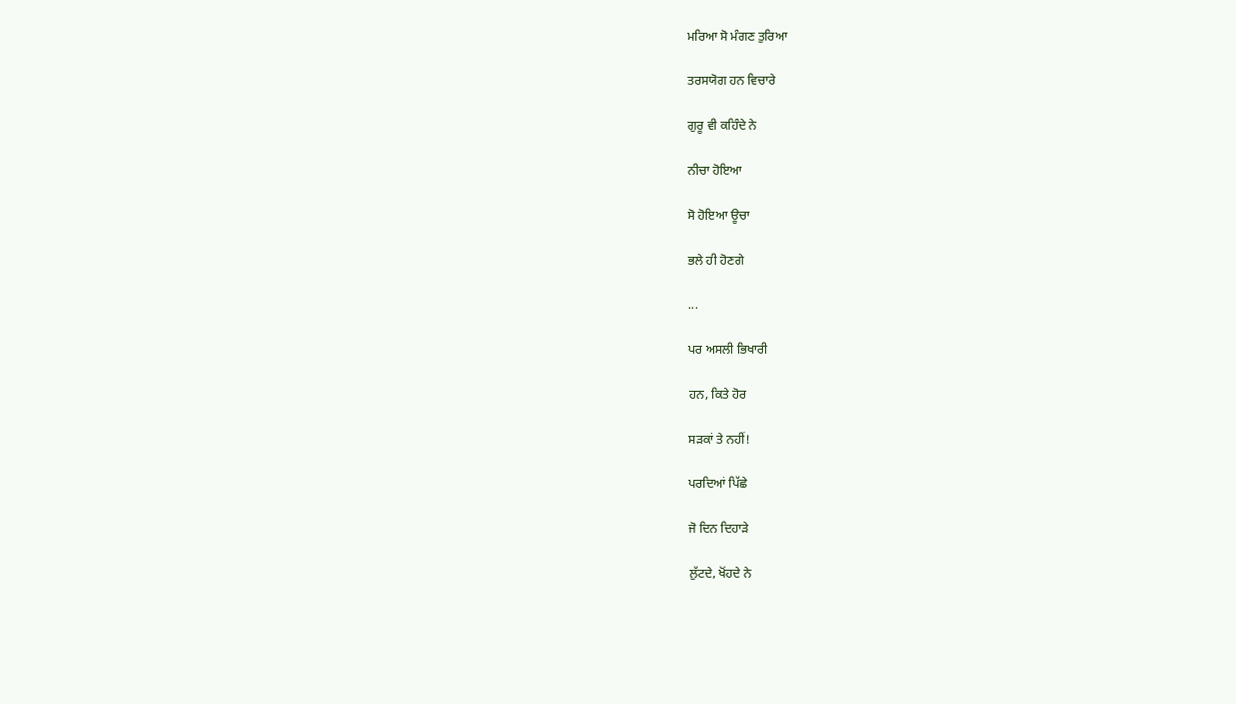ਮਰਿਆ ਸੋ ਮੰਗਣ ਤੁਰਿਆ

ਤਰਸਯੋਗ ਹਨ ਵਿਚਾਰੇ

ਗੁਰੂ ਵੀ ਕਹਿੰਦੇ ਨੇ

ਨੀਚਾ ਹੋਇਆ

ਸੋ ਹੋਇਆ ਊਚਾ

ਭਲੇ ਹੀ ਹੋਣਗੇ

...

ਪਰ ਅਸਲੀ ਭਿਖਾਰੀ

ਹਨ, ਕਿਤੇ ਹੋਰ

ਸੜਕਾਂ ਤੇ ਨਹੀਂ!

ਪਰਦਿਆਂ ਪਿੱਛੇ

ਜੋ ਦਿਨ ਦਿਹਾੜੇ

ਲੁੱਟਦੇ, ਖੋਂਹਦੇ ਨੇ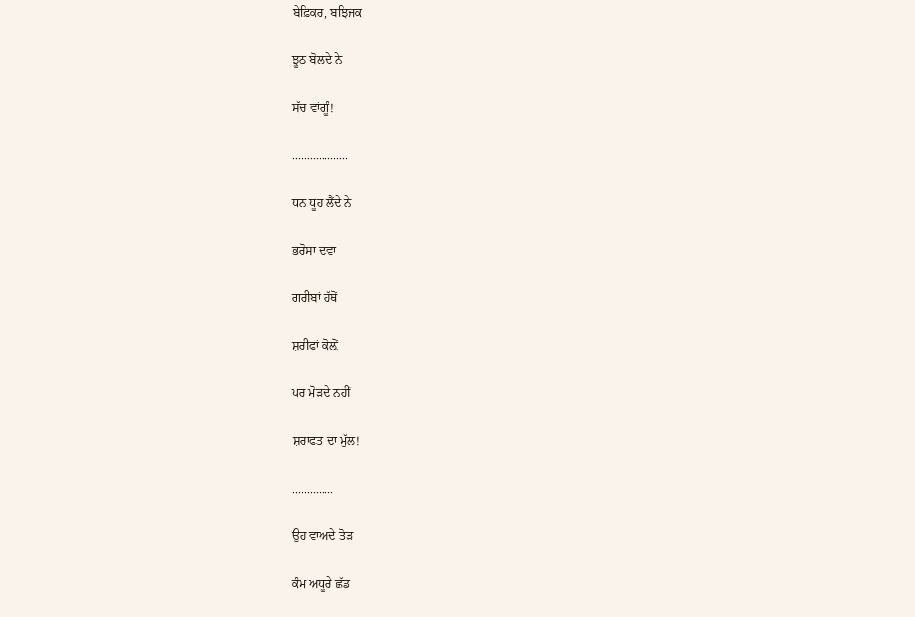ਬੇਫ਼ਿਕਰ, ਬਝਿਜਕ

ਝੂਠ ਬੋਲਦੇ ਨੇ

ਸੱਚ ਵਾਂਗੂੰ!

...................

ਧਨ ਧੂਹ ਲੈਂਦੇ ਨੇ

ਭਰੋਸਾ ਦਵਾ

ਗਰੀਬਾਂ ਹੱਥੋਂ

ਸ਼ਰੀਫਾਂ ਕੋਲ਼ੋਂ

ਪਰ ਮੋੜਦੇ ਨਹੀਂ

ਸ਼ਰਾਫਤ ਦਾ ਮੁੱਲ!

..............

ਉਹ ਵਾਅਦੇ ਤੋੜ

ਕੰਮ ਅਧੂਰੇ ਛੱਡ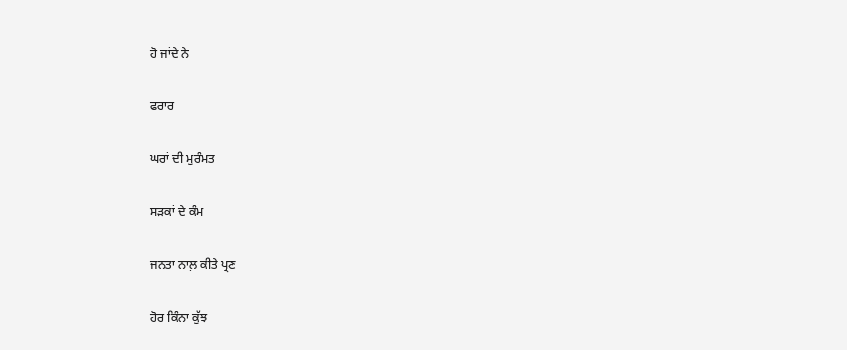ਹੋ ਜਾਂਦੇ ਨੇ

ਫਰਾਰ

ਘਰਾਂ ਦੀ ਮੁਰੰਮਤ

ਸੜਕਾਂ ਦੇ ਕੰਮ

ਜਨਤਾ ਨਾਲ਼ ਕੀਤੇ ਪ੍ਰਣ

ਹੋਰ ਕਿੰਨਾ ਕੁੱਝ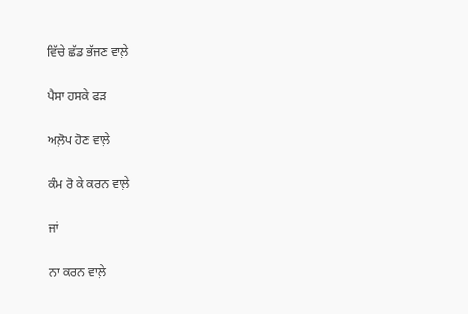ਵਿੱਚੇ ਛੱਡ ਭੱਜਣ ਵਾਲ਼ੇ

ਪੈਸਾ ਹਸਕੇ ਫੜ

ਅਲ਼ੋਪ ਹੋਣ ਵਾਲ਼ੇ

ਕੰਮ ਰੋ ਕੇ ਕਰਨ ਵਾਲ਼ੇ

ਜਾਂ

ਨਾ ਕਰਨ ਵਾਲ਼ੇ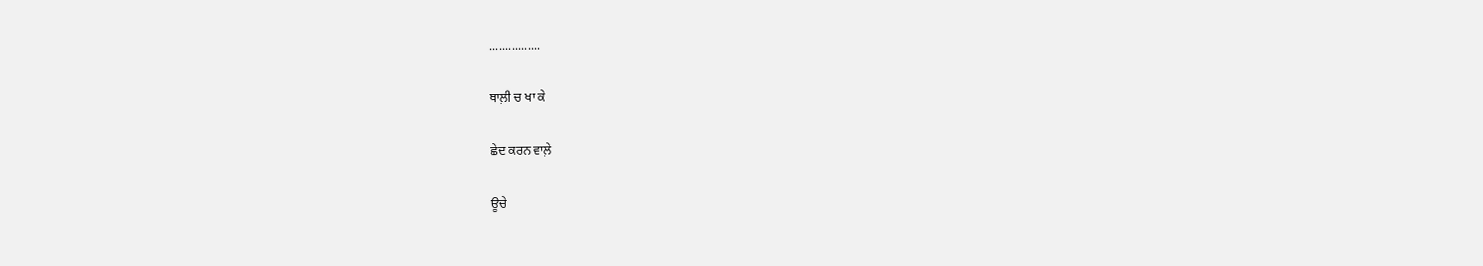................

ਥਾਲ਼ੀ ਚ ਖਾ ਕੇ

ਛੇਦ ਕਰਨ ਵਾਲ਼ੇ

ਊਚੇ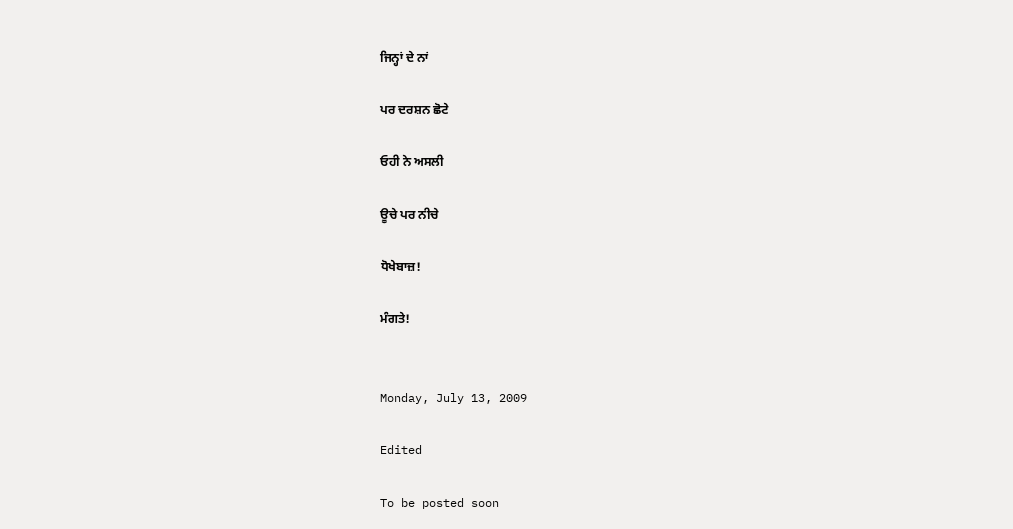ਜਿਨ੍ਹਾਂ ਦੇ ਨਾਂ

ਪਰ ਦਰਸ਼ਨ ਛੋਟੇ

ਓਹੀ ਨੇ ਅਸਲੀ

ਊਚੇ ਪਰ ਨੀਚੇ

ਧੋਖੇਬਾਜ਼!

ਮੰਗਤੇ!


Monday, July 13, 2009

Edited

To be posted soon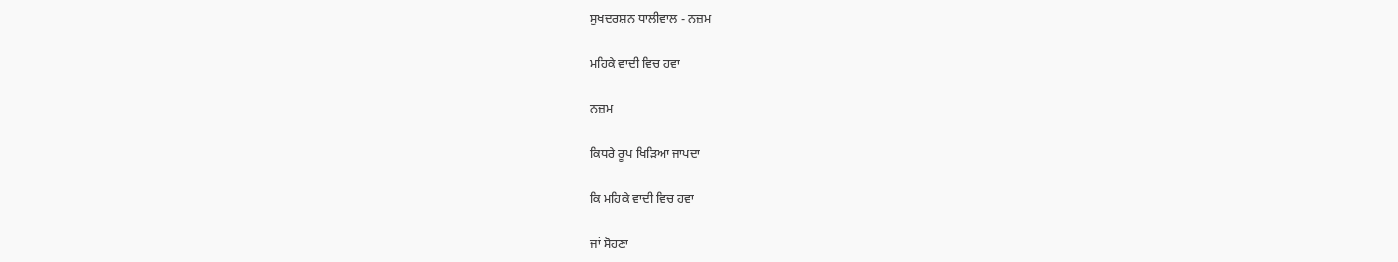ਸੁਖਦਰਸ਼ਨ ਧਾਲੀਵਾਲ - ਨਜ਼ਮ

ਮਹਿਕੇ ਵਾਦੀ ਵਿਚ ਹਵਾ

ਨਜ਼ਮ

ਕਿਧਰੇ ਰੂਪ ਖਿੜਿਆ ਜਾਪਦਾ

ਕਿ ਮਹਿਕੇ ਵਾਦੀ ਵਿਚ ਹਵਾ

ਜਾਂ ਸੋਹਣਾ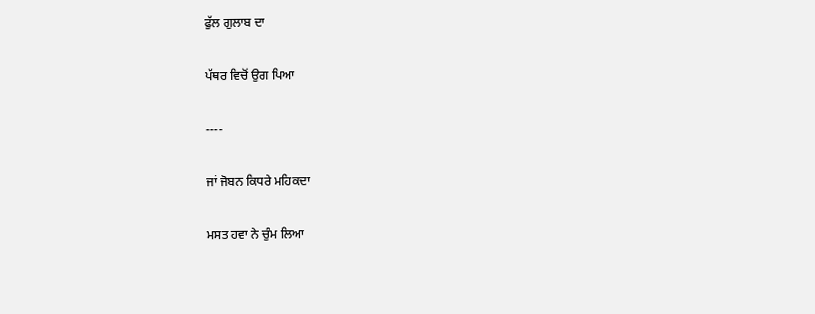ਫੁੱਲ ਗੁਲਾਬ ਦਾ

ਪੱਥਰ ਵਿਚੋਂ ਉਗ ਪਿਆ

----

ਜਾਂ ਜੋਬਨ ਕਿਧਰੇ ਮਹਿਕਦਾ

ਮਸਤ ਹਵਾ ਨੇ ਚੁੰਮ ਲਿਆ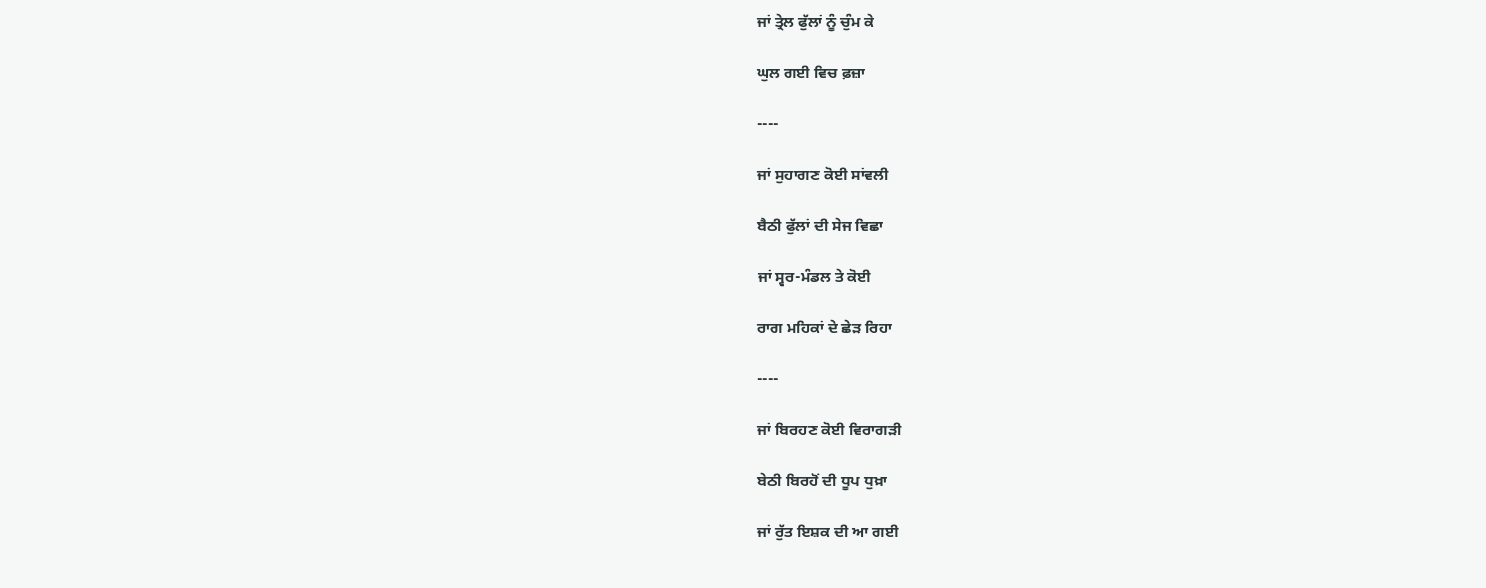ਜਾਂ ਤ੍ਰੇਲ ਫੁੱਲਾਂ ਨੂੰ ਚੁੰਮ ਕੇ

ਘੁਲ ਗਈ ਵਿਚ ਫ਼ਜ਼ਾ

----

ਜਾਂ ਸੁਹਾਗਣ ਕੋਈ ਸਾਂਵਲੀ

ਬੈਠੀ ਫੁੱਲਾਂ ਦੀ ਸੇਜ ਵਿਛਾ

ਜਾਂ ਸ੍ਵਰ-ਮੰਡਲ ਤੇ ਕੋਈ

ਰਾਗ ਮਹਿਕਾਂ ਦੇ ਛੇੜ ਰਿਹਾ

----

ਜਾਂ ਬਿਰਹਣ ਕੋਈ ਵਿਰਾਗੜੀ

ਬੇਠੀ ਬਿਰਹੋਂ ਦੀ ਧੂਪ ਧੁਖ਼ਾ

ਜਾਂ ਰੁੱਤ ਇਸ਼ਕ ਦੀ ਆ ਗਈ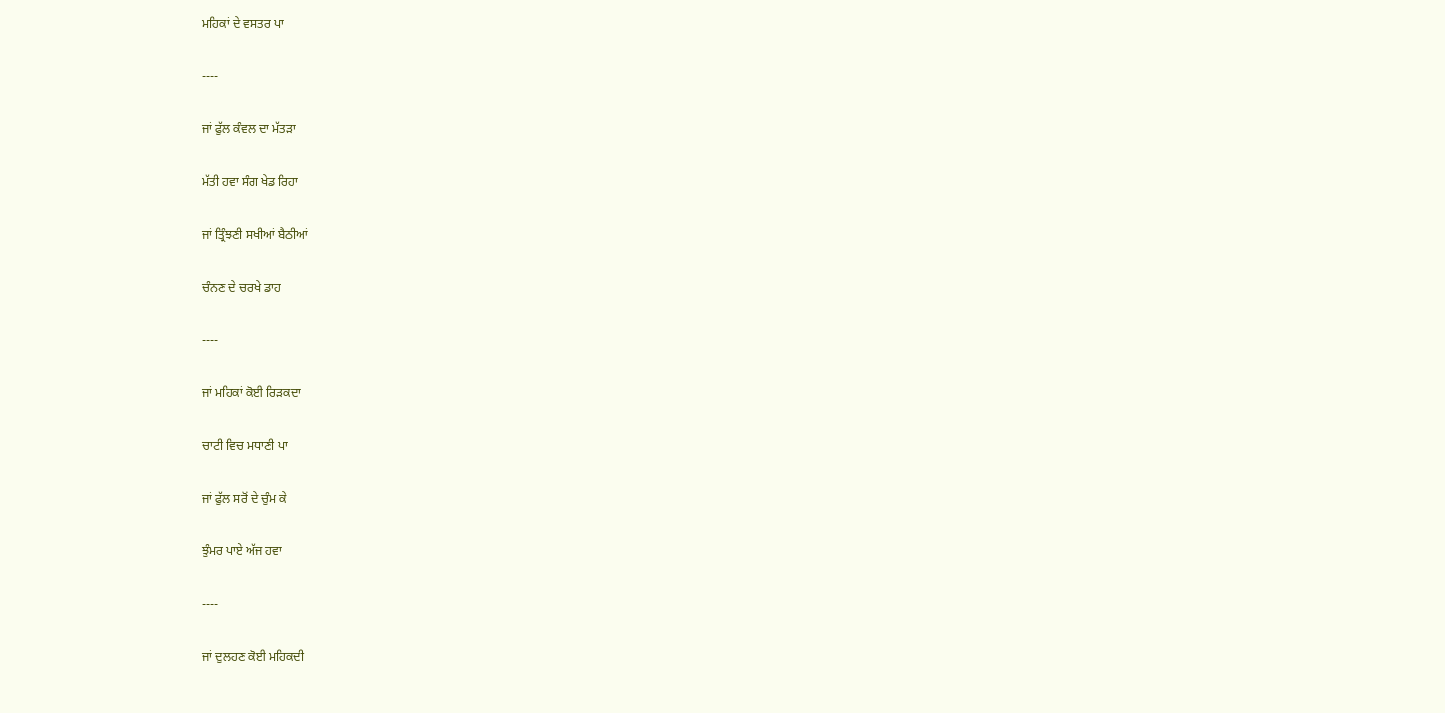ਮਹਿਕਾਂ ਦੇ ਵਸਤਰ ਪਾ

----

ਜਾਂ ਫੁੱਲ ਕੰਵਲ ਦਾ ਮੱਤੜਾ

ਮੱਤੀ ਹਵਾ ਸੰਗ ਖੇਡ ਰਿਹਾ

ਜਾਂ ਤ੍ਰਿੰਝਣੀ ਸਖੀਆਂ ਬੈਠੀਆਂ

ਚੰਨਣ ਦੇ ਚਰਖੇ ਡਾਹ

----

ਜਾਂ ਮਹਿਕਾਂ ਕੋਈ ਰਿੜਕਦਾ

ਚਾਟੀ ਵਿਚ ਮਧਾਣੀ ਪਾ

ਜਾਂ ਫੁੱਲ ਸਰੋਂ ਦੇ ਚੁੰਮ ਕੇ

ਝੁੰਮਰ ਪਾਏ ਅੱਜ ਹਵਾ

----

ਜਾਂ ਦੁਲਹਣ ਕੋਈ ਮਹਿਕਦੀ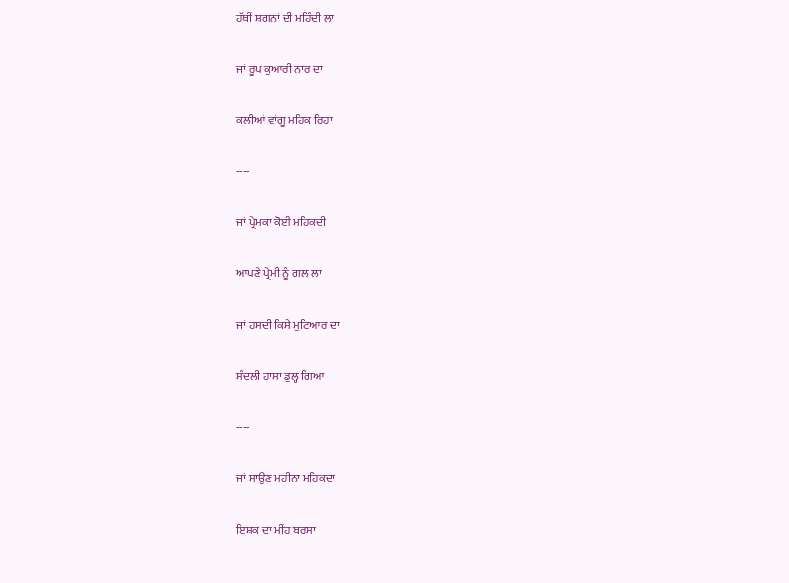ਹੱਥੀਂ ਸ਼ਗਨਾਂ ਦੀ ਮਹਿੰਦੀ ਲਾ

ਜਾਂ ਰੂਪ ਕੁਆਰੀ ਨਾਰ ਦਾ

ਕਲੀਆਂ ਵਾਂਗੂ ਮਹਿਕ ਰਿਹਾ

----

ਜਾਂ ਪ੍ਰੇਮਕਾ ਕੋਈ ਮਹਿਕਦੀ

ਆਪਣੇ ਪ੍ਰੇਮੀ ਨੂੰ ਗਲ ਲਾ

ਜਾਂ ਹਸਦੀ ਕਿਸੇ ਮੁਟਿਆਰ ਦਾ

ਸੰਦਲੀ ਹਾਸਾ ਡੁਲ੍ਹ ਗਿਆ

----

ਜਾਂ ਸਾਉਣ ਮਹੀਨਾ ਮਹਿਕਦਾ

ਇਸ਼ਕ ਦਾ ਮੀਂਹ ਬਰਸਾ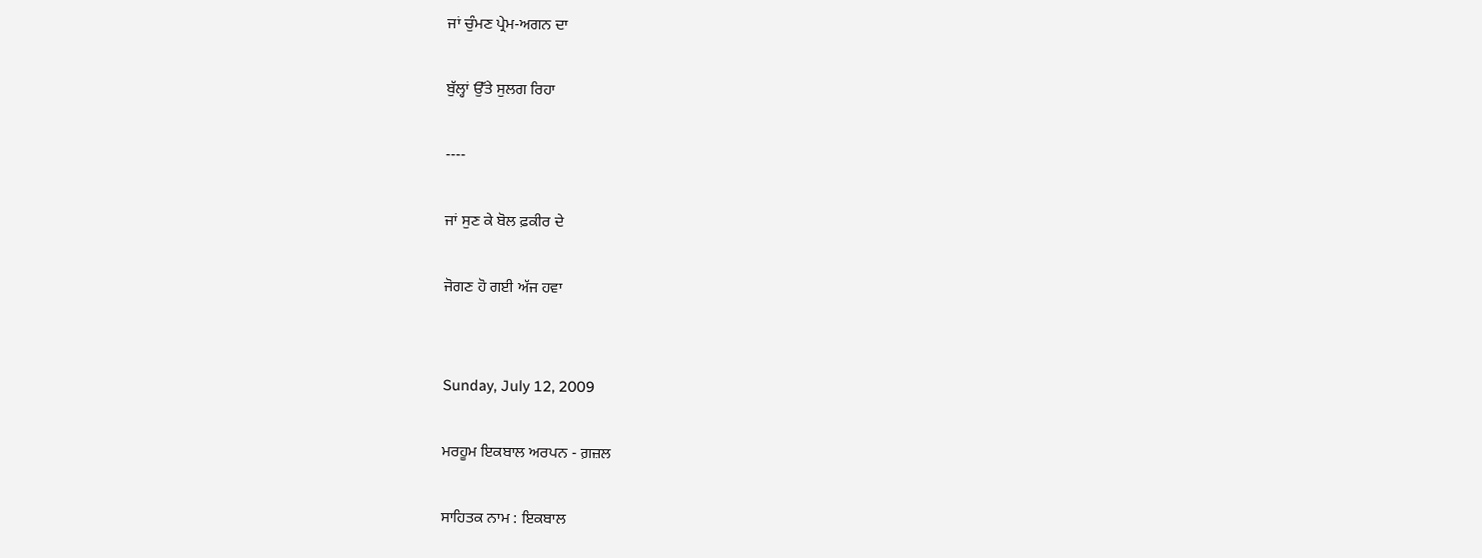ਜਾਂ ਚੁੰਮਣ ਪ੍ਰੇਮ-ਅਗਨ ਦਾ

ਬੁੱਲ੍ਹਾਂ ਉੱਤੇ ਸੁਲਗ ਰਿਹਾ

----

ਜਾਂ ਸੁਣ ਕੇ ਬੋਲ ਫ਼ਕੀਰ ਦੇ

ਜੋਗਣ ਹੋ ਗਈ ਅੱਜ ਹਵਾ


Sunday, July 12, 2009

ਮਰਹੂਮ ਇਕਬਾਲ ਅਰਪਨ - ਗ਼ਜ਼ਲ

ਸਾਹਿਤਕ ਨਾਮ : ਇਕਬਾਲ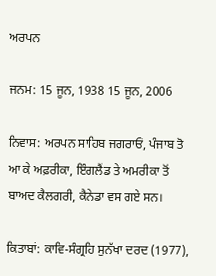ਅਰਪਨ

ਜਨਮ: 15 ਜੂਨ, 1938 15 ਜੂਨ, 2006

ਨਿਵਾਸ: ਅਰਪਨ ਸਾਹਿਬ ਜਗਰਾਓਂ, ਪੰਜਾਬ ਤੋ ਆ ਕੇ ਅਫ਼ਰੀਕਾ, ਇੰਗਲੈਂਡ ਤੇ ਅਮਰੀਕਾ ਤੋਂ ਬਾਅਦ ਕੈਲਗਰੀ, ਕੈਨੇਡਾ ਵਸ ਗਏ ਸਨ।

ਕਿਤਾਬਾਂ: ਕਾਵਿ-ਸੰਗ੍ਰਹਿ ਸੁਨੱਖਾ ਦਰਦ (1977),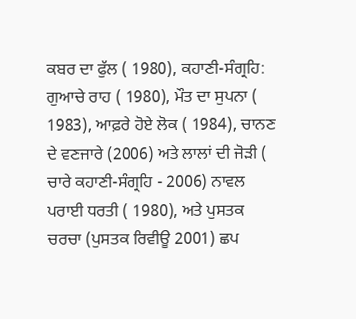ਕਬਰ ਦਾ ਫੁੱਲ ( 1980), ਕਹਾਣੀ-ਸੰਗ੍ਰਹਿ: ਗੁਆਚੇ ਰਾਹ ( 1980), ਮੌਤ ਦਾ ਸੁਪਨਾ ( 1983), ਆਫ਼ਰੇ ਹੋਏ ਲੋਕ ( 1984), ਚਾਨਣ ਦੇ ਵਣਜਾਰੇ (2006) ਅਤੇ ਲਾਲਾਂ ਦੀ ਜੋੜੀ ( ਚਾਰੇ ਕਹਾਣੀ-ਸੰਗ੍ਰਹਿ - 2006) ਨਾਵਲ ਪਰਾਈ ਧਰਤੀ ( 1980), ਅਤੇ ਪੁਸਤਕ ਚਰਚਾ (ਪੁਸਤਕ ਰਿਵੀਊ 2001) ਛਪ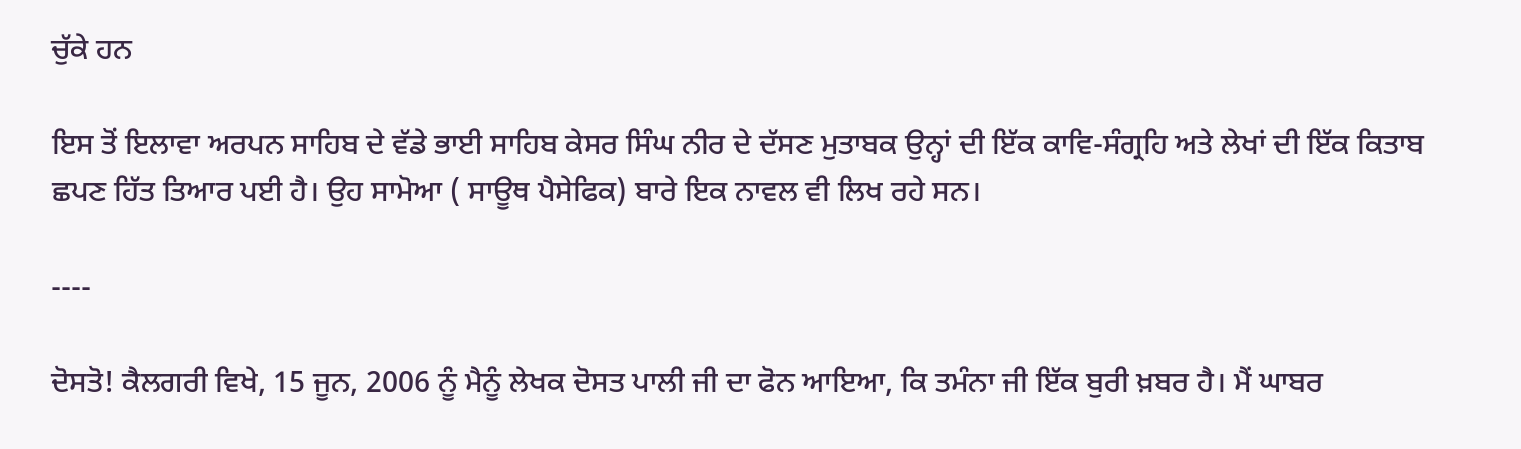ਚੁੱਕੇ ਹਨ

ਇਸ ਤੋਂ ਇਲਾਵਾ ਅਰਪਨ ਸਾਹਿਬ ਦੇ ਵੱਡੇ ਭਾਈ ਸਾਹਿਬ ਕੇਸਰ ਸਿੰਘ ਨੀਰ ਦੇ ਦੱਸਣ ਮੁਤਾਬਕ ਉਨ੍ਹਾਂ ਦੀ ਇੱਕ ਕਾਵਿ-ਸੰਗ੍ਰਹਿ ਅਤੇ ਲੇਖਾਂ ਦੀ ਇੱਕ ਕਿਤਾਬ ਛਪਣ ਹਿੱਤ ਤਿਆਰ ਪਈ ਹੈ। ਉਹ ਸਾਮੋਆ ( ਸਾਊਥ ਪੈਸੇਫਿਕ) ਬਾਰੇ ਇਕ ਨਾਵਲ ਵੀ ਲਿਖ ਰਹੇ ਸਨ।

----

ਦੋਸਤੋ! ਕੈਲਗਰੀ ਵਿਖੇ, 15 ਜੂਨ, 2006 ਨੂੰ ਮੈਨੂੰ ਲੇਖਕ ਦੋਸਤ ਪਾਲੀ ਜੀ ਦਾ ਫੋਨ ਆਇਆ, ਕਿ ਤਮੰਨਾ ਜੀ ਇੱਕ ਬੁਰੀ ਖ਼ਬਰ ਹੈ। ਮੈਂ ਘਾਬਰ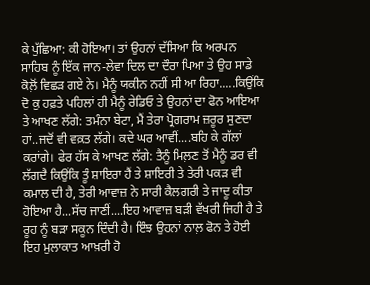ਕੇ ਪੁੱਛਿਆ: ਕੀ ਹੋਇਆ। ਤਾਂ ਉਹਨਾਂ ਦੱਸਿਆ ਕਿ ਅਰਪਨ ਸਾਹਿਬ ਨੂੰ ਇੱਕ ਜਾਨ-ਲੇਵਾ ਦਿਲ ਦਾ ਦੌਰਾ ਪਿਆ ਤੇ ਉਹ ਸਾਡੇ ਕੋਲ਼ੋਂ ਵਿਛੜ ਗਏ ਨੇ। ਮੈਨੂੰ ਯਕੀਨ ਨਹੀਂ ਸੀ ਆ ਰਿਹਾ.....ਕਿਉਂਕਿ ਦੋ ਕੁ ਹਫ਼ਤੇ ਪਹਿਲਾਂ ਹੀ ਮੈਨੂੰ ਰੇਡਿਓ ਤੇ ਉਹਨਾਂ ਦਾ ਫੋਨ ਆਇਆ ਤੇ ਆਖਣ ਲੱਗੇ: ਤਮੰਨਾ ਬੇਟਾ, ਮੈਂ ਤੇਰਾ ਪ੍ਰੋਗਰਾਮ ਜ਼ਰੂਰ ਸੁਣਦਾ ਹਾਂ..ਜਦੋਂ ਵੀ ਵਕ਼ਤ ਲੱਗੇ। ਕਦੇ ਘਰ ਆਵੀਂ....ਬਹਿ ਕੇ ਗੱਲਾਂ ਕਰਾਂਗੇ। ਫੇਰ ਹੱਸ ਕੇ ਆਖਣ ਲੱਗੇ: ਤੈਨੂੰ ਮਿਲ਼ਣ ਤੋਂ ਮੈਨੂੰ ਡਰ ਵੀ ਲੱਗਦੈ ਕਿਉਂਕਿ ਤੂੰ ਸ਼ਾਇਰਾ ਹੈਂ ਤੇ ਸ਼ਾਇਰੀ ਤੇ ਤੇਰੀ ਪਕੜ ਵੀ ਕਮਾਲ ਦੀ ਹੈ, ਤੇਰੀ ਆਵਾਜ਼ ਨੇ ਸਾਰੀ ਕੈਲਗਰੀ ਤੇ ਜਾਦੂ ਕੀਤਾ ਹੋਇਆ ਹੈ...ਸੱਚ ਜਾਣੀਂ....ਇਹ ਆਵਾਜ਼ ਬੜੀ ਵੱਖਰੀ ਜਿਹੀ ਹੈ ਤੇ ਰੂਹ ਨੂੰ ਬੜਾ ਸਕੂਨ ਦਿੰਦੀ ਹੈ। ਇੰਝ ਉਹਨਾਂ ਨਾਲ਼ ਫੋਨ ਤੇ ਹੋਈ ਇਹ ਮੁਲਾਕਾਤ ਆਖ਼ਰੀ ਹੋ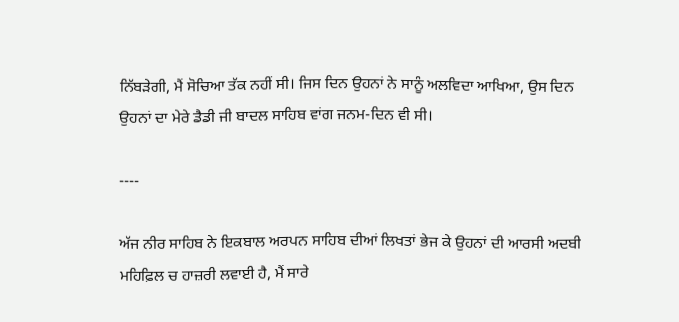ਨਿੱਬੜੇਗੀ, ਮੈਂ ਸੋਚਿਆ ਤੱਕ ਨਹੀਂ ਸੀ। ਜਿਸ ਦਿਨ ਉਹਨਾਂ ਨੇ ਸਾਨੂੰ ਅਲਵਿਦਾ ਆਖਿਆ, ਉਸ ਦਿਨ ਉਹਨਾਂ ਦਾ ਮੇਰੇ ਡੈਡੀ ਜੀ ਬਾਦਲ ਸਾਹਿਬ ਵਾਂਗ ਜਨਮ-ਦਿਨ ਵੀ ਸੀ।

----

ਅੱਜ ਨੀਰ ਸਾਹਿਬ ਨੇ ਇਕਬਾਲ ਅਰਪਨ ਸਾਹਿਬ ਦੀਆਂ ਲਿਖਤਾਂ ਭੇਜ ਕੇ ਉਹਨਾਂ ਦੀ ਆਰਸੀ ਅਦਬੀ ਮਹਿਫ਼ਿਲ ਚ ਹਾਜ਼ਰੀ ਲਵਾਈ ਹੈ, ਮੈਂ ਸਾਰੇ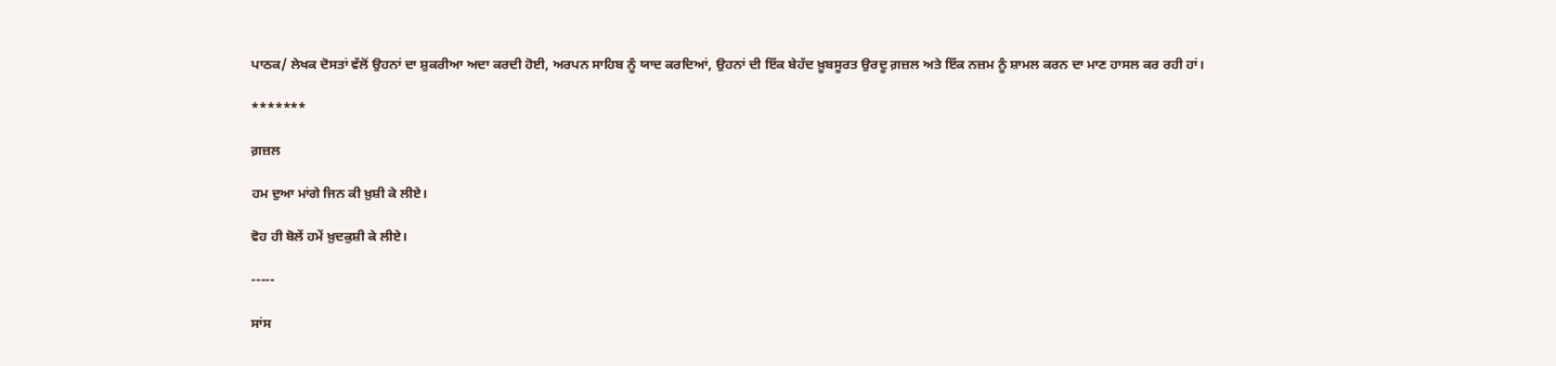ਪਾਠਕ/ ਲੇਖਕ ਦੋਸਤਾਂ ਵੱਲੋਂ ਉਹਨਾਂ ਦਾ ਸ਼ੁਕਰੀਆ ਅਦਾ ਕਰਦੀ ਹੋਈ, ਅਰਪਨ ਸਾਹਿਬ ਨੂੰ ਯਾਦ ਕਰਦਿਆਂ, ਉਹਨਾਂ ਦੀ ਇੱਕ ਬੇਹੱਦ ਖ਼ੂਬਸੂਰਤ ਉਰਦੂ ਗ਼ਜ਼ਲ ਅਤੇ ਇੱਕ ਨਜ਼ਮ ਨੂੰ ਸ਼ਾਮਲ ਕਰਨ ਦਾ ਮਾਣ ਹਾਸਲ ਕਰ ਰਹੀ ਹਾਂ।

*******

ਗ਼ਜ਼ਲ

ਹਮ ਦੁਆ ਮਾਂਗੇ ਜਿਨ ਕੀ ਖ਼ੁਸ਼ੀ ਕੇ ਲੀਏ।

ਵੋਹ ਹੀ ਬੋਲੇਂ ਹਮੇਂ ਖ਼ੁਦਕੁਸ਼ੀ ਕੇ ਲੀਏ।

-----

ਸਾਂਸ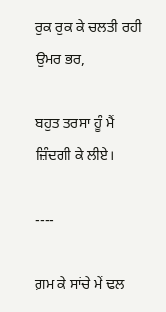ਰੁਕ ਰੁਕ ਕੇ ਚਲਤੀ ਰਹੀ ਉਮਰ ਭਰ,

ਬਹੁਤ ਤਰਸਾ ਹੂੰ ਮੈਂ ਜ਼ਿੰਦਗੀ ਕੇ ਲੀਏ।

----

ਗ਼ਮ ਕੇ ਸਾਂਚੇ ਮੇਂ ਢਲ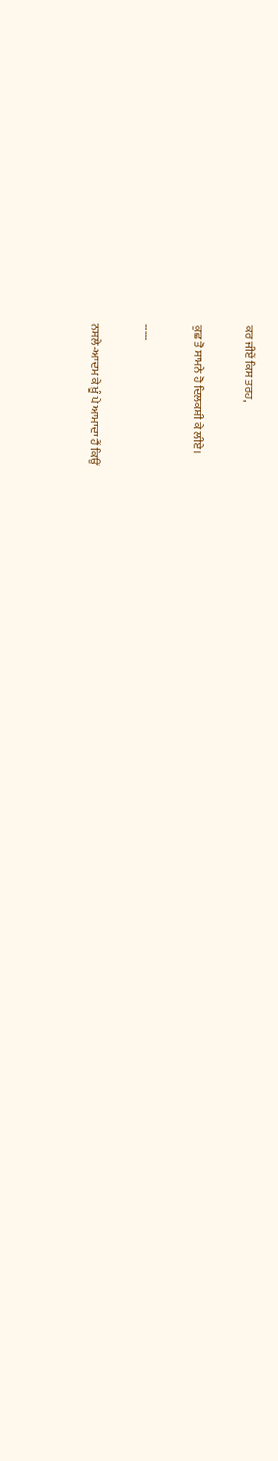ਕਰ ਜੀਏਂ ਕਿਸ ਤਰਹ,

ਕੁਛ ਤੋ ਸਾਮਨੇ ਹੋ ਦਿਲਕਸ਼ੀ ਕੇ ਲੀਏ।

-----

ਨਸਲੇ-ਆਦਮ ਕੇ ਖ਼ੂੰ ਪੇ ਆਮਾਦਾ ਹੈਂ ਕਿਉਂ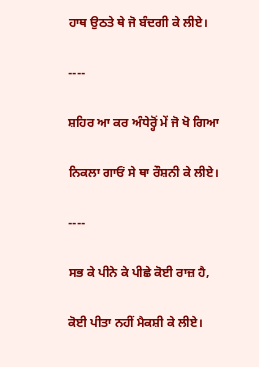ਹਾਥ ਉਠਤੇ ਥੇ ਜੋ ਬੰਦਗੀ ਕੇ ਲੀਏ।

----

ਸ਼ਹਿਰ ਆ ਕਰ ਅੰਧੇਰ੍ਹੋਂ ਮੇਂ ਜੋ ਖੋ ਗਿਆ

ਨਿਕਲਾ ਗਾਓਂ ਸੇ ਥਾ ਰੌਸ਼ਨੀ ਕੇ ਲੀਏ।

----

ਸਭ ਕੇ ਪੀਨੇ ਕੇ ਪੀਛੇ ਕੋਈ ਰਾਜ਼ ਹੈ,

ਕੋਈ ਪੀਤਾ ਨਹੀਂ ਮੈਕਸ਼ੀ ਕੇ ਲੀਏ।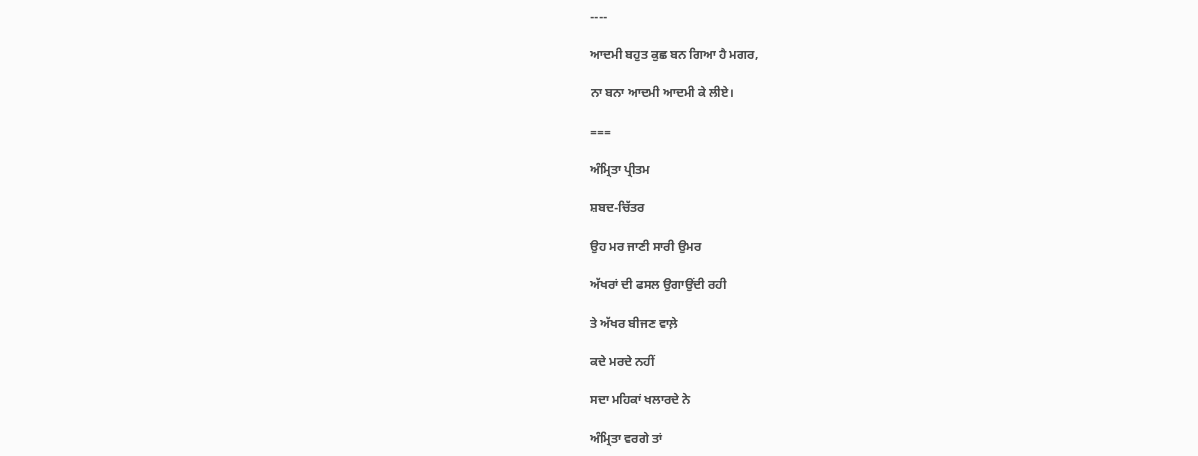----

ਆਦਮੀ ਬਹੁਤ ਕੁਛ ਬਨ ਗਿਆ ਹੈ ਮਗਰ,

ਨਾ ਬਨਾ ਆਦਮੀ ਆਦਮੀ ਕੇ ਲੀਏ।

===

ਅੰਮ੍ਰਿਤਾ ਪ੍ਰੀਤਮ

ਸ਼ਬਦ-ਚਿੱਤਰ

ਉਹ ਮਰ ਜਾਣੀ ਸਾਰੀ ਉਮਰ

ਅੱਖਰਾਂ ਦੀ ਫਸਲ ਉਗਾਉਂਦੀ ਰਹੀ

ਤੇ ਅੱਖਰ ਬੀਜਣ ਵਾਲ਼ੇ

ਕਦੇ ਮਰਦੇ ਨਹੀਂ

ਸਦਾ ਮਹਿਕਾਂ ਖਲਾਰਦੇ ਨੇ

ਅੰਮ੍ਰਿਤਾ ਵਰਗੇ ਤਾਂ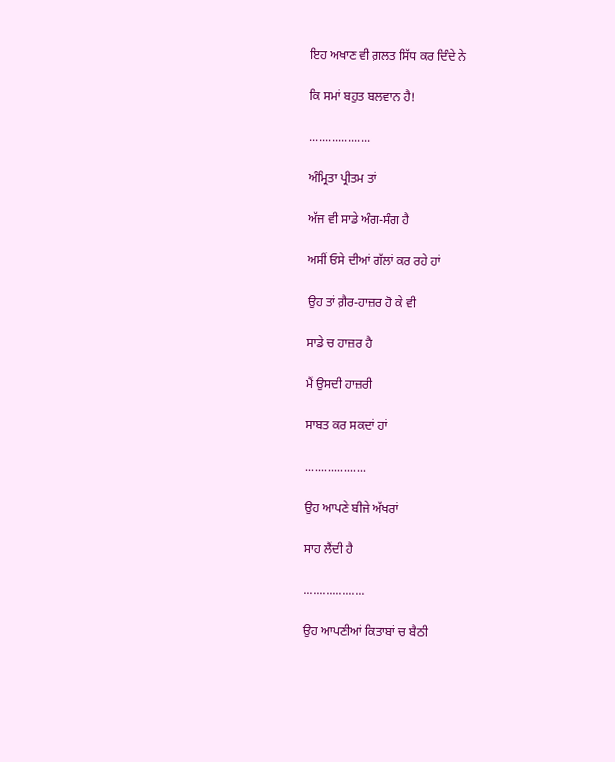ਇਹ ਅਖਾਣ ਵੀ ਗ਼ਲਤ ਸਿੱਧ ਕਰ ਦਿੰਦੇ ਨੇ

ਕਿ ਸਮਾਂ ਬਹੁਤ ਬਲਵਾਨ ਹੈ!

...................

ਅੰਮ੍ਰਿਤਾ ਪ੍ਰੀਤਮ ਤਾਂ

ਅੱਜ ਵੀ ਸਾਡੇ ਅੰਗ-ਸੰਗ ਹੈ

ਅਸੀਂ ਓਸੇ ਦੀਆਂ ਗੱਲਾਂ ਕਰ ਰਹੇ ਹਾਂ

ਉਹ ਤਾਂ ਗ਼ੈਰ-ਹਾਜ਼ਰ ਹੋ ਕੇ ਵੀ

ਸਾਡੇ ਚ ਹਾਜ਼ਰ ਹੈ

ਮੈਂ ਉਸਦੀ ਹਾਜ਼ਰੀ

ਸਾਬਤ ਕਰ ਸਕਦਾਂ ਹਾਂ

...................

ਉਹ ਆਪਣੇ ਬੀਜੇ ਅੱਖਰਾਂ

ਸਾਹ ਲੈਂਦੀ ਹੈ

...................

ਉਹ ਆਪਣੀਆਂ ਕਿਤਾਬਾਂ ਚ ਬੈਠੀ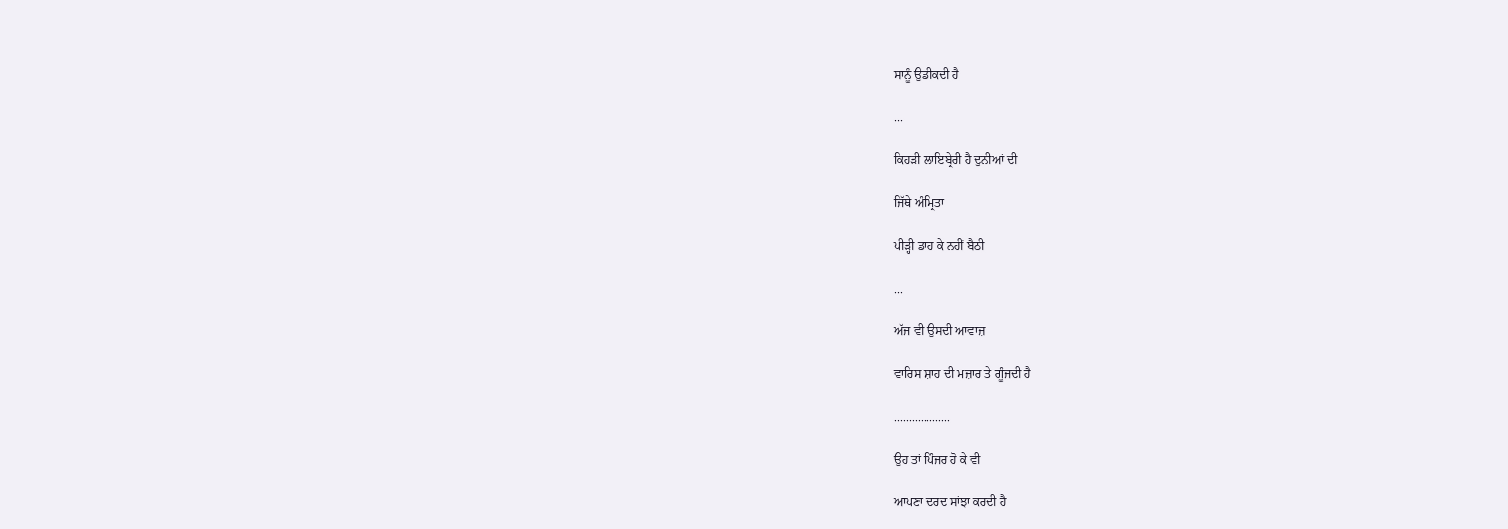ਸਾਨੂੰ ਉਡੀਕਦੀ ਹੈ

...

ਕਿਹੜੀ ਲਾਇਬ੍ਰੇਰੀ ਹੈ ਦੁਨੀਆਂ ਦੀ

ਜਿੱਥੇ ਅੰਮ੍ਰਿਤਾ

ਪੀੜ੍ਹੀ ਡਾਹ ਕੇ ਨਹੀਂ ਬੈਠੀ

...

ਅੱਜ ਵੀ ਉਸਦੀ ਆਵਾਜ਼

ਵਾਰਿਸ ਸ਼ਾਹ ਦੀ ਮਜ਼ਾਰ ਤੇ ਗੂੰਜਦੀ ਹੈ

...................

ਉਹ ਤਾਂ ਪਿੰਜਰ ਹੋ ਕੇ ਵੀ

ਆਪਣਾ ਦਰਦ ਸਾਂਝਾ ਕਰਦੀ ਹੈ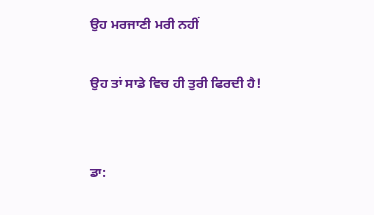ਉਹ ਮਰਜਾਣੀ ਮਰੀ ਨਹੀਂ

ਉਹ ਤਾਂ ਸਾਡੇ ਵਿਚ ਹੀ ਤੁਰੀ ਫਿਰਦੀ ਹੈ!


ਡਾ: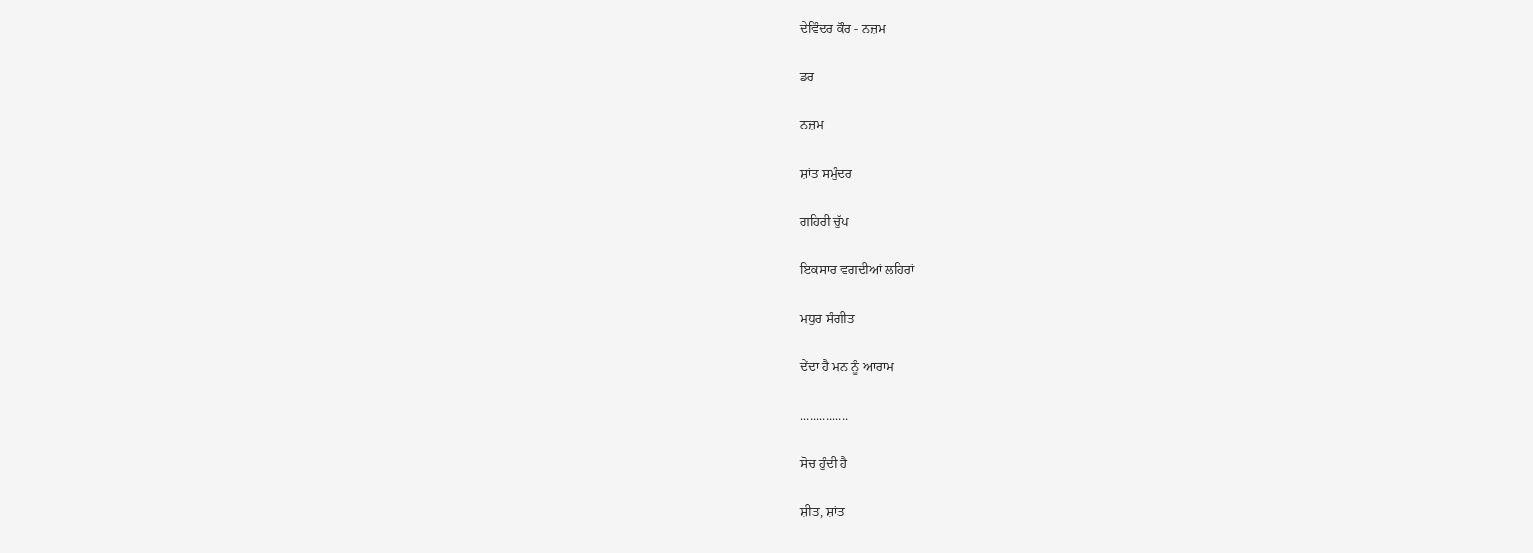ਦੇਵਿੰਦਰ ਕੌਰ - ਨਜ਼ਮ

ਡਰ

ਨਜ਼ਮ

ਸ਼ਾਂਤ ਸਮੁੰਦਰ

ਗਹਿਰੀ ਚੁੱਪ

ਇਕਸਾਰ ਵਗਦੀਆਂ ਲਹਿਰਾਂ

ਮਧੁਰ ਸੰਗੀਤ

ਦੇਂਦਾ ਹੈ ਮਨ ਨੂੰ ਆਰਾਮ

...............

ਸੋਚ ਹੁੰਦੀ ਹੈ

ਸ਼ੀਤ, ਸ਼ਾਂਤ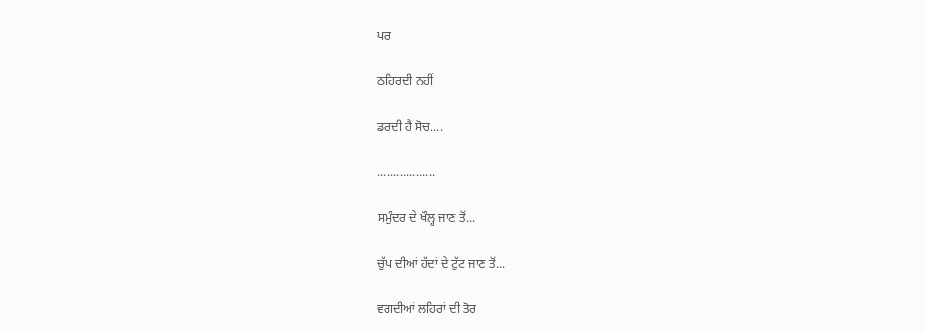ਪਰ

ਠਹਿਰਦੀ ਨਹੀਂ

ਡਰਦੀ ਹੈ ਸੋਚ....

..................

ਸਮੁੰਦਰ ਦੇ ਖੌਲ੍ਹ ਜਾਣ ਤੋਂ...

ਚੁੱਪ ਦੀਆਂ ਹੱਦਾਂ ਦੇ ਟੁੱਟ ਜਾਣ ਤੋਂ...

ਵਗਦੀਆਂ ਲਹਿਰਾਂ ਦੀ ਤੋਰ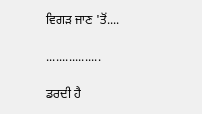ਵਿਗੜ ਜਾਣ 'ਤੋਂ....

.................

ਡਰਦੀ ਹੈ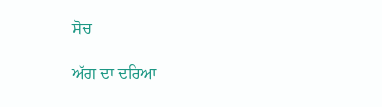ਸੋਚ

ਅੱਗ ਦਾ ਦਰਿਆ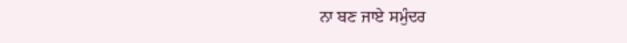ਨਾ ਬਣ ਜਾਏ ਸਮੁੰਦਰ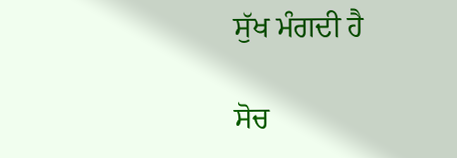ਸੁੱਖ ਮੰਗਦੀ ਹੈ

ਸੋਚ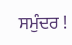ਸਮੁੰਦਰ !